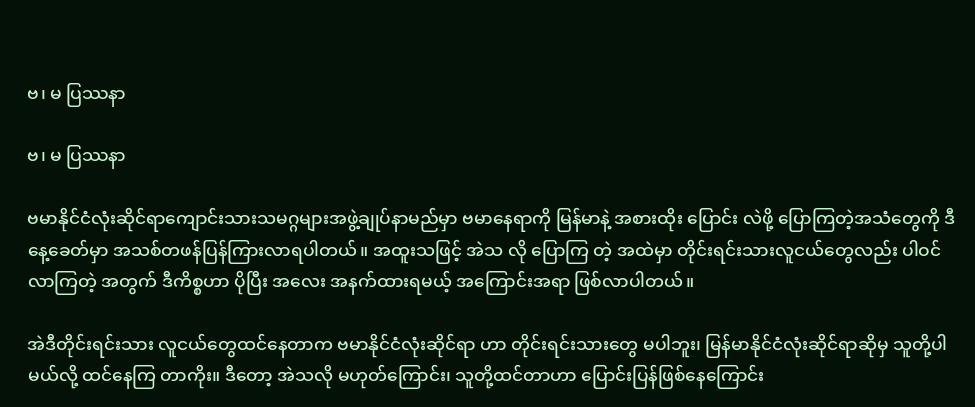ဗ၊ မ ပြဿနာ

ဗ၊ မ ပြဿနာ

ဗမာနိုင်ငံလုံးဆိုင်ရာကျောင်းသားသမဂ္ဂများအဖွဲ့ချုပ်နာမည်မှာ ဗမာနေရာကို မြန်မာနဲ့ အစားထိုး ပြောင်း လဲဖို့ ပြောကြတဲ့အသံတွေကို ဒီနေ့ခေတ်မှာ အသစ်တဖန်ပြန်ကြားလာရပါတယ်။ အထူးသဖြင့် အဲသ လို ပြောကြ တဲ့ အထဲမှာ တိုင်းရင်းသားလူငယ်တွေလည်း ပါဝင်လာကြတဲ့ အတွက် ဒီကိစ္စဟာ ပိုပြီး အလေး အနက်ထားရမယ့် အကြောင်းအရာ ဖြစ်လာပါတယ်။

အဲဒီတိုင်းရင်းသား လူငယ်တွေထင်နေတာက ဗမာနိုင်ငံလုံးဆိုင်ရာ ဟာ တိုင်းရင်းသားတွေ မပါဘူး၊ မြန်မာနိုင်ငံလုံးဆိုင်ရာဆိုမှ သူတို့ပါမယ်လို့ ထင်နေကြ တာကိုး။ ဒီတော့ အဲသလို မဟုတ်ကြောင်း၊ သူတို့ထင်တာဟာ ပြောင်းပြန်ဖြစ်နေကြောင်း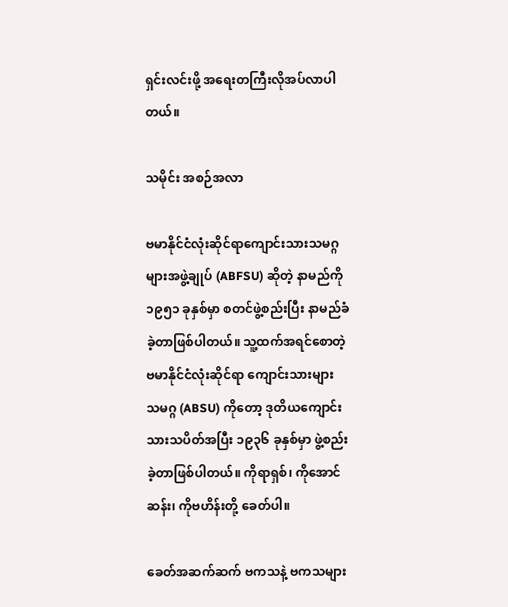ရှင်းလင်းဖို့ အရေးတကြီးလိုအပ်လာပါတယ်။

သမိုင်း အစဉ်အလာ

ဗမာနိုင်ငံလုံးဆိုင်ရာကျောင်းသားသမဂ္ဂများအဖွဲ့ချုပ် (ABFSU) ဆိုတဲ့ နာမည်ကို ၁၉၅၁ ခုနှစ်မှာ စတင်ဖွဲ့စည်းပြီး နာမည်ခံခဲ့တာဖြစ်ပါတယ်။ သူ့ထက်အရင်စောတဲ့ ဗမာနိုင်ငံလုံးဆိုင်ရာ ကျောင်းသားများ သမဂ္ဂ (ABSU) ကိုတော့ ဒုတိယကျောင်းသားသပိတ်အပြီး ၁၉၃၆ ခုနှစ်မှာ ဖွဲ့စည်းခဲ့တာဖြစ်ပါတယ်။ ကိုရာရှစ်၊ ကိုအောင်ဆန်း၊ ကိုဗဟိန်းတို့ ခေတ်ပါ။

ခေတ်အဆက်ဆက် ဗကသနဲ့ ဗကသများ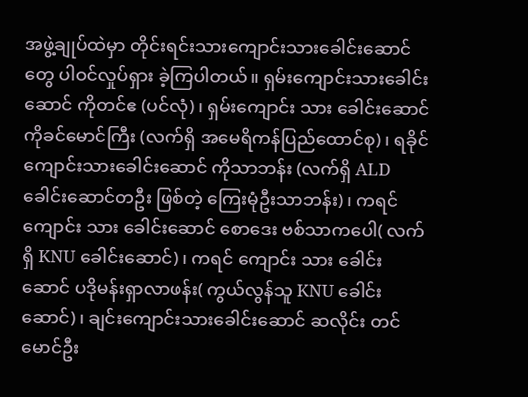အဖွဲ့ချုပ်ထဲမှာ တိုင်းရင်းသားကျောင်းသားခေါင်းဆောင်တွေ ပါဝင်လှုပ်ရှား ခဲ့ကြပါတယ်။ ရှမ်းကျောင်းသားခေါင်းဆောင် ကိုတင်ဧ (ပင်လုံ)၊ ရှမ်းကျောင်း သား ခေါင်းဆောင် ကိုခင်မောင်ကြီး (လက်ရှိ အမေရိကန်ပြည်ထောင်စု)၊ ရခိုင်ကျောင်းသားခေါင်းဆောင် ကိုသာဘန်း (လက်ရှိ ALD ခေါင်းဆောင်တဦး ဖြစ်တဲ့ ကြေးမုံဦးသာဘန်း)၊ ကရင်ကျောင်း သား ခေါင်းဆောင် စောဒေး ဗစ်သာကပေါ( လက်ရှိ KNU ခေါင်းဆောင်)၊ ကရင် ကျောင်း သား ခေါင်းဆောင် ပဒိုမန်းရှာလာဖန်း( ကွယ်လွန်သူ KNU ခေါင်းဆောင်)၊ ချင်းကျောင်းသားခေါင်းဆောင် ဆလိုင်း တင်မောင်ဦး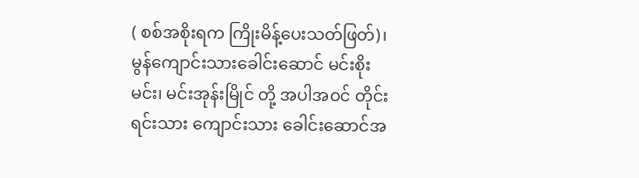( စစ်အစိုးရက ကြိုးမိန့်ပေးသတ်ဖြတ်)၊ မွန်ကျောင်းသားခေါင်းဆောင် မင်းစိုးမင်း၊ မင်းအုန်းမြိုင် တို့ အပါအဝင် တိုင်းရင်းသား ကျောင်းသား ခေါင်းဆောင်အ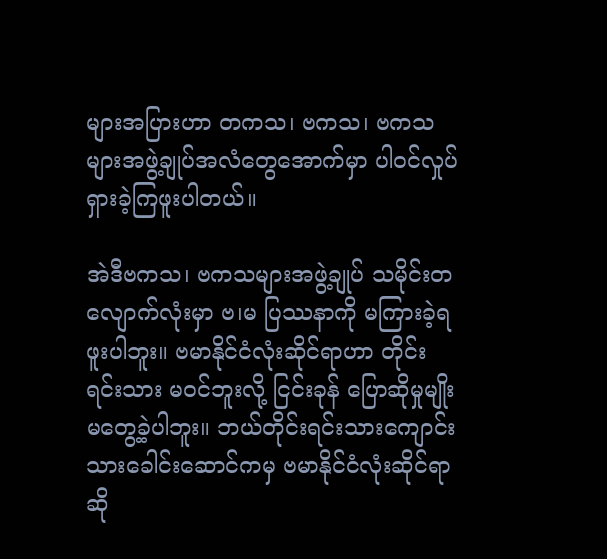များအပြားဟာ တကသ၊ ဗကသ၊ ဗကသများအဖွဲ့ချုပ်အလံတွေအောက်မှာ ပါဝင်လှုပ်ရှားခဲ့ကြဖူးပါတယ်။

အဲဒီဗကသ၊ ဗကသများအဖွဲ့ချုပ် သမိုင်းတလျောက်လုံးမှာ ဗ၊မ ပြဿနာကို မကြားခဲ့ရဖူးပါဘူး။ ဗမာနိုင်ငံလုံးဆိုင်ရာဟာ တိုင်းရင်းသား မဝင်ဘူးလို့ ငြင်းခုန် ပြောဆိုမှုမျိုး မတွေ့ခဲ့ပါဘူး။ ဘယ်တိုင်းရင်းသားကျောင်းသားခေါင်းဆောင်ကမှ ဗမာနိုင်ငံလုံးဆိုင်ရာ ဆို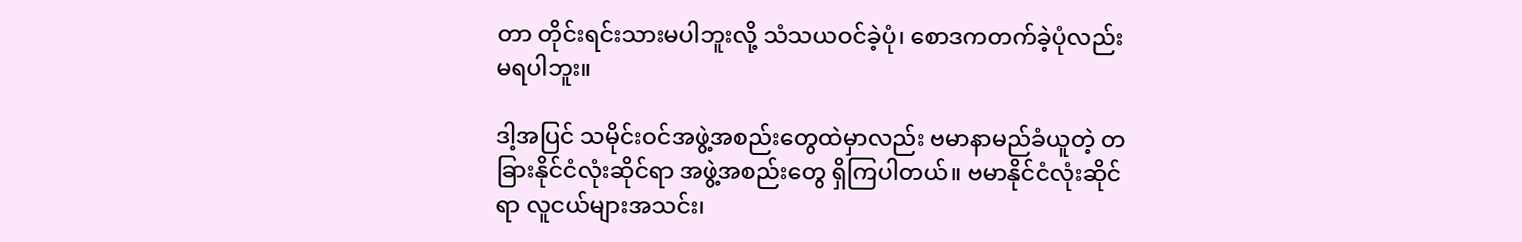တာ တိုင်းရင်းသားမပါဘူးလို့ သံသယဝင်ခဲ့ပုံ၊ စောဒကတက်ခဲ့ပုံလည်း မရပါဘူး။

ဒါ့အပြင် သမိုင်းဝင်အဖွဲ့အစည်းတွေထဲမှာလည်း ဗမာနာမည်ခံယူတဲ့ တခြားနိုင်ငံလုံးဆိုင်ရာ အဖွဲ့အစည်းတွေ ရှိကြပါတယ်။ ဗမာနိုင်ငံလုံးဆိုင်ရာ လူငယ်များအသင်း၊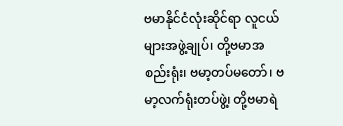ဗမာနိုင်ငံလုံးဆိုင်ရာ လူငယ်များအဖွဲ့ချုပ်၊ တို့ဗမာအစည်းရုံး၊ ဗမာ့တပ်မတော်၊ ဗမာ့လက်ရုံးတပ်ဖွဲ့၊ တို့ဗမာရဲ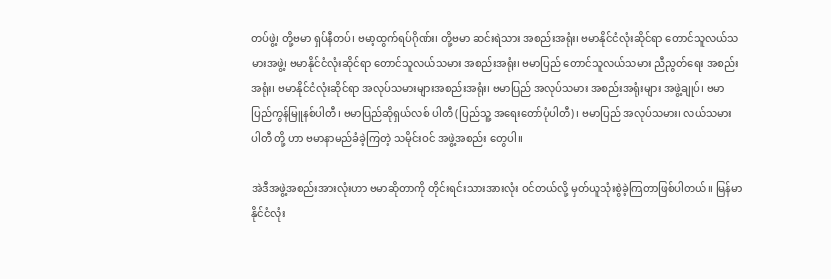တပ်ဖွဲ့၊ တို့ဗမာ ရှပ်နီတပ်၊ ဗမာ့ထွက်ရပ်ဂိုဏ်း၊ တို့ဗမာ ဆင်းရဲသား အစည်းအရုံး၊ ဗမာနိုင်ငံလုံးဆိုင်ရာ တောင်သူလယ်သမားအဖွဲ့၊ ဗမာနိုင်ငံလုံးဆိုင်ရာ တောင်သူလယ်သမား အစည်းအရုံး၊ ဗမာပြည် တောင်သူလယ်သမား ညီညွတ်ရေး အစည်းအရုံး၊ ဗမာနိုင်ငံလုံးဆိုင်ရာ အလုပ်သမားများအစည်းအရုံး၊ ဗမာပြည် အလုပ်သမား အစည်းအရုံးများ အဖွဲ့ချုပ်၊ ဗမာပြည်ကွန်မြူနစ်ပါတီ၊ ဗမာပြည်ဆိုရှယ်လစ် ပါတီ (ပြည်သူ့ အရေးတော်ပုံပါတီ)၊ ဗမာပြည် အလုပ်သမား၊ လယ်သမား ပါတီ တို့ ဟာ ဗမာနာမည်ခံခဲ့ကြတဲ့ သမိုင်းဝင် အဖွဲ့အစည်း တွေပါ။

အဲဒီအဖွဲ့အစည်းအားလုံးဟာ ဗမာဆိုတာကို တိုင်းရင်းသားအားလုံး ဝင်တယ်လို့ မှတ်ယူသုံးစွဲခဲ့ကြတာဖြစ်ပါတယ်။ မြန်မာနိုင်ငံလုံး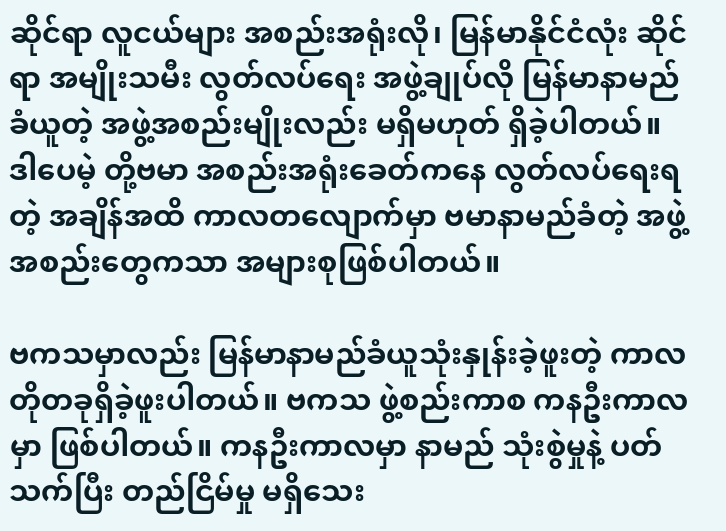ဆိုင်ရာ လူငယ်များ အစည်းအရုံးလို၊ မြန်မာနိုင်ငံလုံး ဆိုင်ရာ အမျိုးသမီး လွတ်လပ်ရေး အဖွဲ့ချုပ်လို မြန်မာနာမည် ခံယူတဲ့ အဖွဲ့အစည်းမျိုးလည်း မရှိမဟုတ် ရှိခဲ့ပါတယ်။ ဒါပေမဲ့ တို့ဗမာ အစည်းအရုံးခေတ်ကနေ လွတ်လပ်ရေးရတဲ့ အချိန်အထိ ကာလတလျောက်မှာ ဗမာနာမည်ခံတဲ့ အဖွဲ့အစည်းတွေကသာ အများစုဖြစ်ပါတယ်။

ဗကသမှာလည်း မြန်မာနာမည်ခံယူသုံးနှုန်းခဲ့ဖူးတဲ့ ကာလတိုတခုရှိခဲ့ဖူးပါတယ်။ ဗကသ ဖွဲ့စည်းကာစ ကနဦးကာလမှာ ဖြစ်ပါတယ်။ ကနဦးကာလမှာ နာမည် သုံးစွဲမှုနဲ့ ပတ်သက်ပြီး တည်ငြိမ်မှု မရှိသေး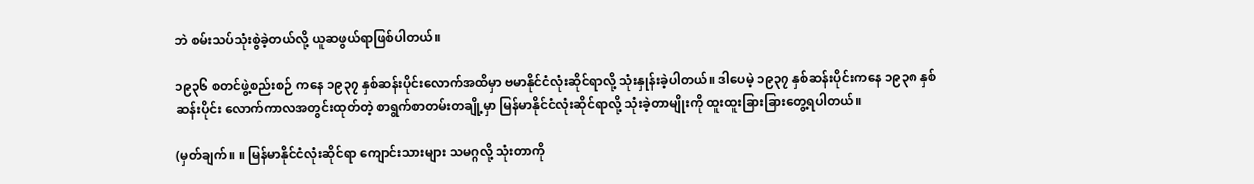ဘဲ စမ်းသပ်သုံးစွဲခဲ့တယ်လို့ ယူဆဖွယ်ရာဖြစ်ပါတယ်။

၁၉၃၆ စတင်ဖွဲ့စည်းစဉ် ကနေ ၁၉၃၇ နှစ်ဆန်းပိုင်းလောက်အထိမှာ ဗမာနိုင်ငံလုံးဆိုင်ရာလို့ သုံးနှုန်းခဲ့ပါတယ်။ ဒါပေမဲ့ ၁၉၃၇ နှစ်ဆန်းပိုင်းကနေ ၁၉၃၈ နှစ်ဆန်းပိုင်း လောက်ကာလအတွင်းထုတ်တဲ့ စာရွက်စာတမ်းတချို့မှာ မြန်မာနိုင်ငံလုံးဆိုင်ရာလို့ သုံးခဲ့တာမျိုးကို ထူးထူးခြားခြားတွေ့ရပါတယ်။

(မှတ်ချက်။ ။ မြန်မာနိုင်ငံလုံးဆိုင်ရာ ကျောင်းသားများ သမဂ္ဂလို့ သုံးတာကို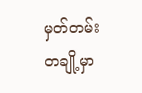မှတ်တမ်းတချို့မှာ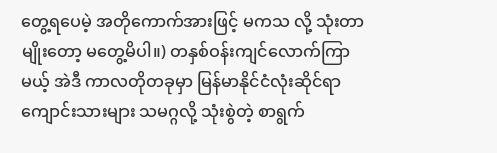တွေ့ရပေမဲ့ အတိုကောက်အားဖြင့် မကသ လို့ သုံးတာမျိုးတော့ မတွေ့မိပါ။) တနှစ်ဝန်းကျင်လောက်ကြာမယ့် အဲဒီ ကာလတိုတခုမှာ မြန်မာနိုင်ငံလုံးဆိုင်ရာ ကျောင်းသားများ သမဂ္ဂလို့ သုံးစွဲတဲ့ စာရွက်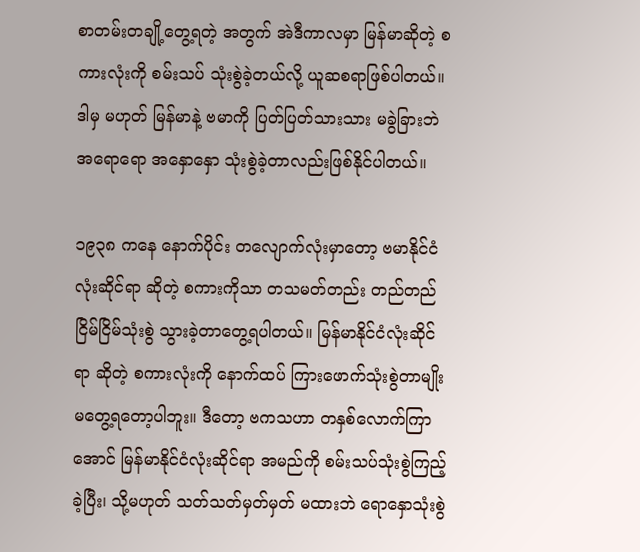စာတမ်းတချို့တွေ့ရတဲ့ အတွက် အဲဒီကာလမှာ မြန်မာဆိုတဲ့ စကားလုံးကို စမ်းသပ် သုံးစွဲခဲ့တယ်လို့ ယူဆစရာဖြစ်ပါတယ်။ ဒါမှ မဟုတ် မြန်မာနဲ့ ဗမာကို ပြတ်ပြတ်သားသား မခွဲခြားဘဲ အရောရော အနှောနှော သုံးစွဲခဲ့တာလည်းဖြစ်နိုင်ပါတယ်။

၁၉၃၈ ကနေ နောက်ပိုင်း တလျောက်လုံးမှာတော့ ဗမာနိုင်ငံလုံးဆိုင်ရာ ဆိုတဲ့ စကားကိုသာ တသမတ်တည်း တည်တည်ငြိမ်ငြိမ်သုံးစွဲ သွားခဲ့တာတွေ့ရပါတယ်။ မြန်မာနိုင်ငံလုံးဆိုင်ရာ ဆိုတဲ့ စကားလုံးကို နောက်ထပ် ကြားဖောက်သုံးစွဲတာမျိုး မတွေ့ရတော့ပါဘူး။ ဒီတော့ ဗကသဟာ တနှစ်လောက်ကြာအောင် မြန်မာနိုင်ငံလုံးဆိုင်ရာ အမည်ကို စမ်းသပ်သုံးစွဲကြည့်ခဲ့ပြီး၊ သို့မဟုတ် သတ်သတ်မှတ်မှတ် မထားဘဲ ရောနှောသုံးစွဲ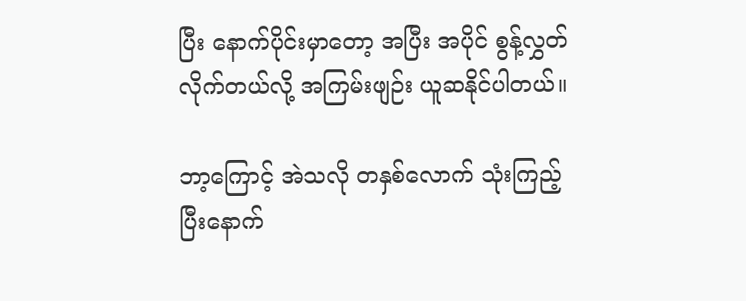ပြီး နောက်ပိုင်းမှာတော့ အပြီး အပိုင် စွန့်လွှတ်လိုက်တယ်လို့ အကြမ်းဖျဉ်း ယူဆနိုင်ပါတယ်။

ဘာ့ကြောင့် အဲသလို တနှစ်လောက် သုံးကြည့်ပြီးနောက်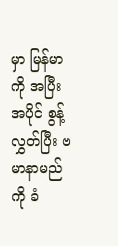မှာ မြန်မာကို အပြီးအပိုင် စွန့်လွှတ်ပြီး ဗမာနာမည်ကို ခံ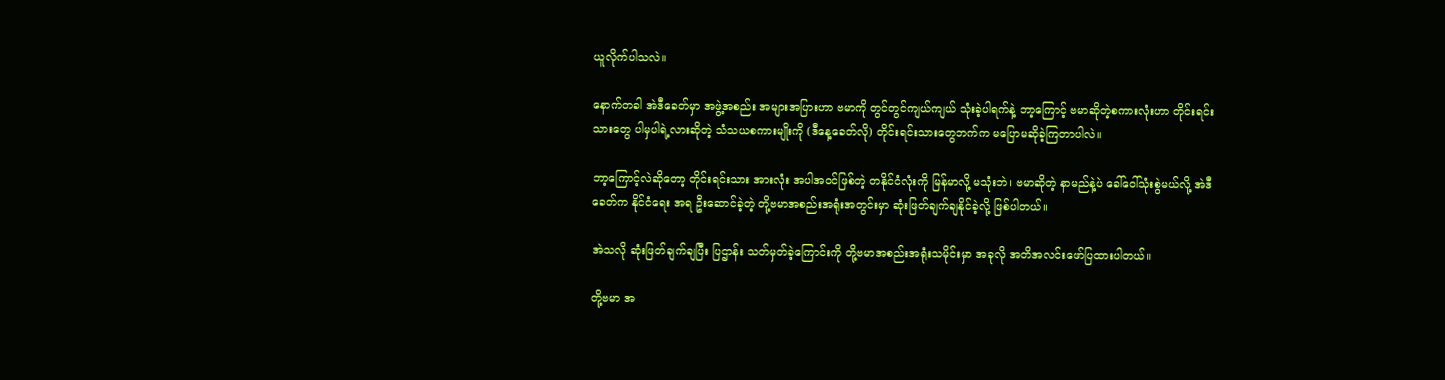ယူလိုက်ပါသလဲ။

နောက်တခါ အဲဒီခေတ်မှာ အဖွဲ့အစည်း အများအပြားဟာ ဗမာကို တွင်တွင်ကျယ်ကျယ် သုံးခဲ့ပါရက်နဲ့ ဘာ့ကြောင့် ဗမာဆိုတဲ့စကားလုံးဟာ တိုင်းရင်းသားတွေ ပါမှပါရဲ့လားဆိုတဲ့ သံသယစကားမျိုးကို (ဒီနေ့ခေတ်လို) တိုင်းရင်းသားတွေဘက်က မပြောမဆိုခဲ့ကြတာပါလဲ။

ဘာ့ကြောင့်လဲဆိုတော့ တိုင်းရင်းသား အားလုံး အပါအဝင်ဖြစ်တဲ့ တနိုင်ငံလုံးကို မြန်မာလို့ မသုံးဘဲ၊ ဗမာဆိုတဲ့ နာမည်နဲ့ပဲ ခေါ်ဝေါ်သုံးစွဲမယ်လို့ အဲဒီခေတ်က နိုင်ငံရေး အရ ဦးဆောင်ခဲ့တဲ့ တို့ဗမာအစည်းအရုံးအတွင်းမှာ ဆုံးဖြတ်ချက်ချနိုင်ခဲ့လို့ ဖြစ်ပါတယ်။

အဲသလို ဆုံးဖြတ်ချက်ချပြီး ပြဌာန်း သတ်မှတ်ခဲ့ကြောင်းကို တို့ဗမာအစည်းအရုံးသမိုင်းမှာ အခုလို အတိအလင်းဖော်ပြထားပါတယ်။

တို့ဗမာ အ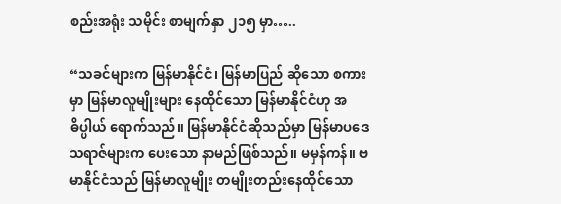စည်းအရုံး သမိုင်း စာမျက်နှာ ၂၁၅ မှာ…..

“သခင်များက မြန်မာနိုင်ငံ၊ မြန်မာပြည် ဆိုသော စကားမှာ မြန်မာလူမျိုးများ နေထိုင်သော မြန်မာနိုင်ငံဟု အဓိပ္ပါယ် ရောက်သည်။ မြန်မာနိုင်ငံဆိုသည်မှာ မြန်မာပဒေသရာဇ်များက ပေးသော နာမည်ဖြစ်သည်။ မမှန်ကန်။ ဗမာနိုင်ငံသည် မြန်မာလူမျိုး တမျိုးတည်းနေထိုင်သော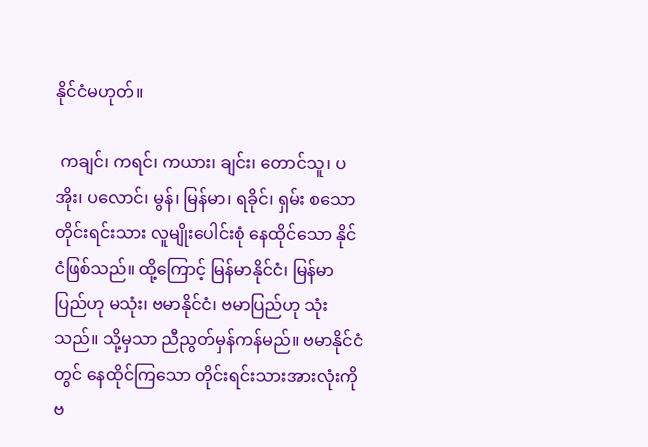နိုင်ငံမဟုတ်။

 ကချင်၊ ကရင်၊ ကယား၊ ချင်း၊ တောင်သူ၊ ပအိုး၊ ပလောင်၊ မွန်၊ မြန်မာ၊ ရခိုင်၊ ရှမ်း စသော တိုင်းရင်းသား လူမျိုးပေါင်းစုံ နေထိုင်သော နိုင်ငံဖြစ်သည်။ ထို့ကြောင့် မြန်မာနိုင်ငံ၊ မြန်မာပြည်ဟု မသုံး၊ ဗမာနိုင်ငံ၊ ဗမာပြည်ဟု သုံးသည်။ သို့မှသာ ညီညွတ်မှန်ကန်မည်။ ဗမာနိုင်ငံတွင် နေထိုင်ကြသော တိုင်းရင်းသားအားလုံးကို ဗ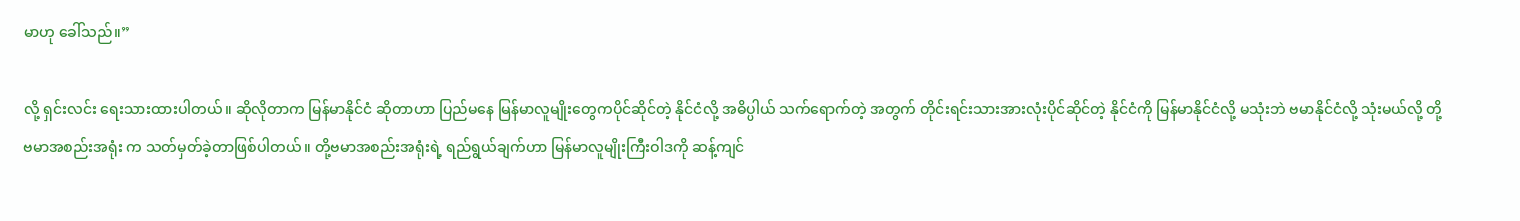မာဟု ခေါ်သည်။”

လို့ ရှင်းလင်း ရေးသားထားပါတယ်။ ဆိုလိုတာက မြန်မာနိုင်ငံ ဆိုတာဟာ ပြည်မနေ မြန်မာလူမျိုးတွေကပိုင်ဆိုင်တဲ့ နိုင်ငံလို့ အဓိပ္ပါယ် သက်ရောက်တဲ့ အတွက် တိုင်းရင်းသားအားလုံးပိုင်ဆိုင်တဲ့ နိုင်ငံကို မြန်မာနိုင်ငံလို့ မသုံးဘဲ ဗမာနိုင်ငံလို့ သုံးမယ်လို့ တို့ဗမာအစည်းအရုံး က သတ်မှတ်ခဲ့တာဖြစ်ပါတယ်။ တို့ဗမာအစည်းအရုံးရဲ့ ရည်ရွယ်ချက်ဟာ မြန်မာလူမျိုးကြီးဝါဒကို ဆန့်ကျင်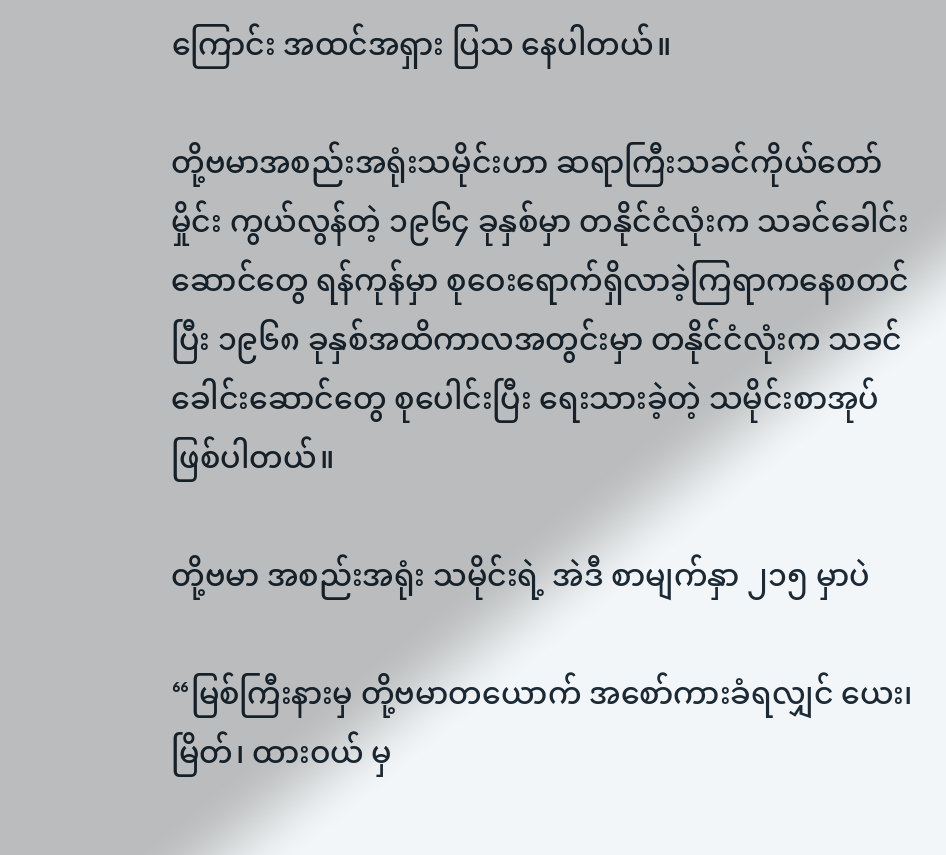ကြောင်း အထင်အရှား ပြသ နေပါတယ်။

တို့ဗမာအစည်းအရုံးသမိုင်းဟာ ဆရာကြီးသခင်ကိုယ်တော်မှိုင်း ကွယ်လွန်တဲ့ ၁၉၆၄ ခုနှစ်မှာ တနိုင်ငံလုံးက သခင်ခေါင်းဆောင်တွေ ရန်ကုန်မှာ စုဝေးရောက်ရှိလာခဲ့ကြရာကနေစတင်ပြီး ၁၉၆၈ ခုနှစ်အထိကာလအတွင်းမှာ တနိုင်ငံလုံးက သခင်ခေါင်းဆောင်တွေ စုပေါင်းပြီး ရေးသားခဲ့တဲ့ သမိုင်းစာအုပ်ဖြစ်ပါတယ်။

တို့ဗမာ အစည်းအရုံး သမိုင်းရဲ့ အဲဒီ စာမျက်နှာ ၂၁၅ မှာပဲ

“မြစ်ကြီးနားမှ တို့ဗမာတယောက် အစော်ကားခံရလျှင် ယေး၊ မြိတ်၊ ထားဝယ် မှ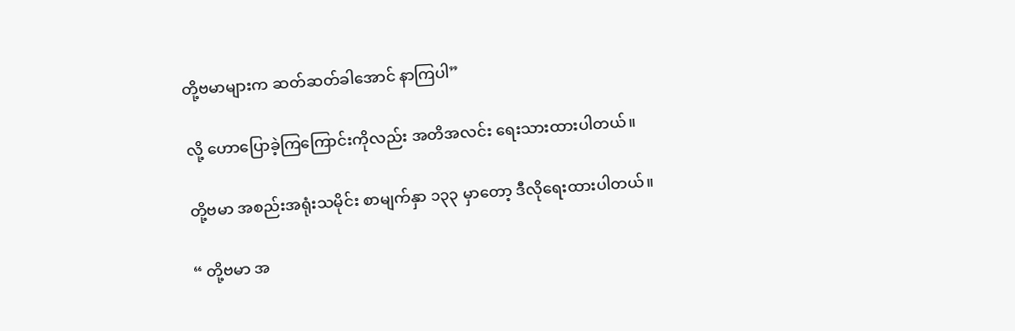တို့ဗမာများက ဆတ်ဆတ်ခါအောင် နာကြပါ”

လို့ ဟောပြောခဲ့ကြကြောင်းကိုလည်း အတိအလင်း ရေးသားထားပါတယ်။

တို့ဗမာ အစည်းအရုံးသမိုင်း စာမျက်နှာ ၁၃၃ မှာတော့ ဒီလိုရေးထားပါတယ်။

“ တို့ဗမာ အ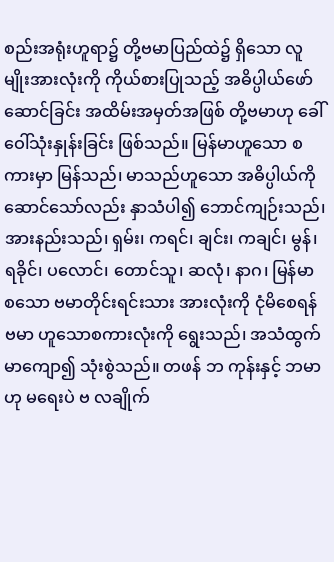စည်းအရုံးဟူရာ၌ တို့ဗမာပြည်ထဲ၌ ရှိသော လူမျိုးအားလုံးကို ကိုယ်စားပြုသည့် အဓိပ္ပါယ်ဖော်ဆောင်ခြင်း အထိမ်းအမှတ်အဖြစ် တို့ဗမာဟု ခေါ်ဝေါ်သုံးနှုန်းခြင်း ဖြစ်သည်။ မြန်မာဟူသော စကားမှာ မြန်သည်၊ မာသည်ဟူသော အဓိပ္ပါယ်ကို ဆောင်သော်လည်း နှာသံပါ၍ ဘောင်ကျဉ်းသည်၊ အားနည်းသည်၊ ရှမ်း၊ ကရင်၊ ချင်း၊ ကချင်၊ မွန်၊ ရခိုင်၊ ပလောင်၊ တောင်သူ၊ ဆလုံ၊ နာဂ၊ မြန်မာ စသော ဗမာတိုင်းရင်းသား အားလုံးကို ငုံမိစေရန် ဗမာ ဟူသောစကားလုံးကို ရွေးသည်၊ အသံထွက်မာကျော၍ သုံးစွဲသည်။ တဖန် ဘ ကုန်းနှင့် ဘမာဟု မရေးပဲ ဗ လချိုက်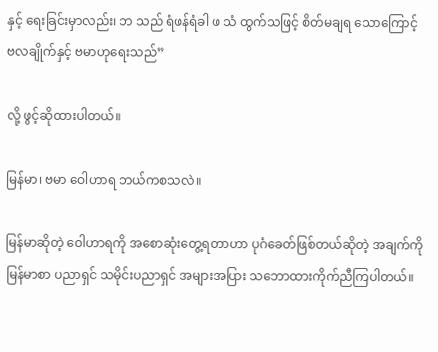နှင့် ရေးခြင်းမှာလည်း၊ ဘ သည် ရံဖန်ရံခါ ဖ သံ ထွက်သဖြင့် စိတ်မချရ သောကြောင့် ဗလချိုက်နှင့် ဗမာဟုရေးသည်”

လို့ ဖွင့်ဆိုထားပါတယ်။

မြန်မာ၊ ဗမာ ဝေါဟာရ ဘယ်ကစသလဲ။

မြန်မာဆိုတဲ့ ဝေါဟာရကို အစောဆုံးတွေ့ရတာဟာ ပုဂံခေတ်ဖြစ်တယ်ဆိုတဲ့ အချက်ကို မြန်မာစာ ပညာရှင် သမိုင်းပညာရှင် အများအပြား သဘောထားကိုက်ညီကြပါတယ်။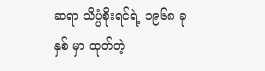ဆရာ သိပ္ပံစိုးရင်ရဲ့ ၁၉၆၈ ခုနှစ် မှာ ထုတ်တဲ့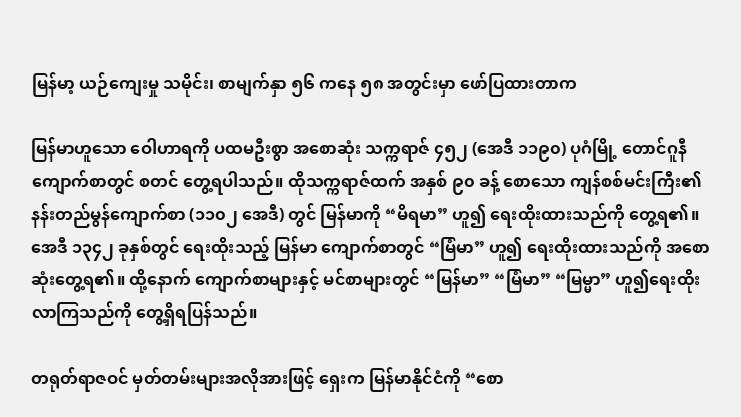မြန်မာ့ ယဉ်ကျေးမှု သမိုင်း၊ စာမျက်နှာ ၅၆ ကနေ ၅၈ အတွင်းမှာ ဖော်ပြထားတာက

မြန်မာဟူသော ဝေါဟာရကို ပထမဦးစွာ အစောဆုံး သက္ကရာဇ် ၄၅၂ (အေဒီ ၁၁၉၀) ပုဂံမြို့ တောင်ဂူနီကျောက်စာတွင် စတင် တွေ့ရပါသည်။ ထိုသက္ကရာဇ်ထက် အနှစ် ၉၀ ခန့် စောသော ကျန်စစ်မင်းကြီး၏ နန်းတည်မွန်ကျောက်စာ (၁၁၀၂ အေဒီ) တွင် မြန်မာကို “မိရမာ” ဟူ၍ ရေးထိုးထားသည်ကို တွေ့ရ၏။ အေဒီ ၁၃၄၂ ခုနှစ်တွင် ရေးထိုးသည့် မြန်မာ ကျောက်စာတွင် “မြံမာ” ဟူ၍ ရေးထိုးထားသည်ကို အစောဆုံးတွေ့ရ၏။ ထို့နောက် ကျောက်စာများနှင့် မင်စာများတွင် “မြန်မာ” “မြံမာ” “မြမ္မာ” ဟူ၍ရေးထိုးလာကြသည်ကို တွေ့ရှိရပြန်သည်။

တရုတ်ရာဇဝင် မှတ်တမ်းများအလိုအားဖြင့် ရှေးက မြန်မာနိုင်ငံကို “စော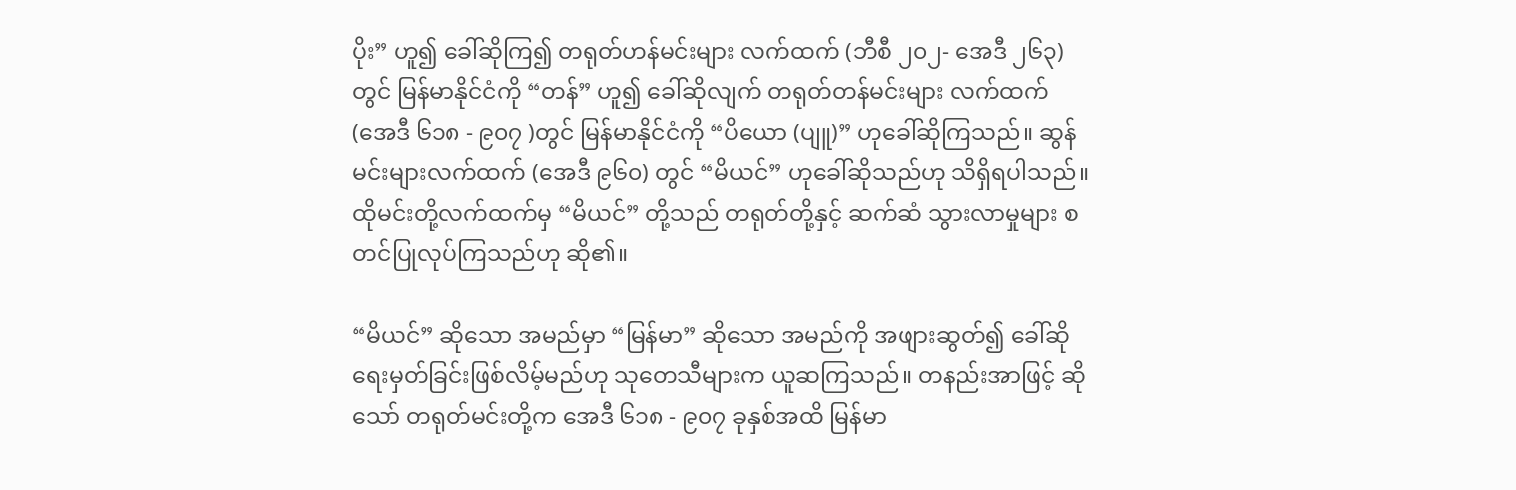ပိုး” ဟူ၍ ခေါ်ဆိုကြ၍ တရုတ်ဟန်မင်းများ လက်ထက် (ဘီစီ ၂၀၂- အေဒီ ၂၆၃) တွင် မြန်မာနိုင်ငံကို “တန်” ဟူ၍ ခေါ်ဆိုလျက် တရုတ်တန်မင်းများ လက်ထက် (အေဒီ ၆၁၈ - ၉၀၇ )တွင် မြန်မာနိုင်ငံကို “ပိယော (ပျူ)” ဟုခေါ်ဆိုကြသည်။ ဆွန်မင်းများလက်ထက် (အေဒီ ၉၆၀) တွင် “မိယင်” ဟုခေါ်ဆိုသည်ဟု သိရှိရပါသည်။ ထိုမင်းတို့လက်ထက်မှ “မိယင်” တို့သည် တရုတ်တို့နှင့် ဆက်ဆံ သွားလာမှုများ စတင်ပြုလုပ်ကြသည်ဟု ဆို၏။

“မိယင်” ဆိုသော အမည်မှာ “မြန်မာ” ဆိုသော အမည်ကို အဖျားဆွတ်၍ ခေါ်ဆိုရေးမှတ်ခြင်းဖြစ်လိမ့်မည်ဟု သုတေသီများက ယူဆကြသည်။ တနည်းအာဖြင့် ဆိုသော် တရုတ်မင်းတို့က အေဒီ ၆၁၈ - ၉၀၇ ခုနှစ်အထိ မြန်မာ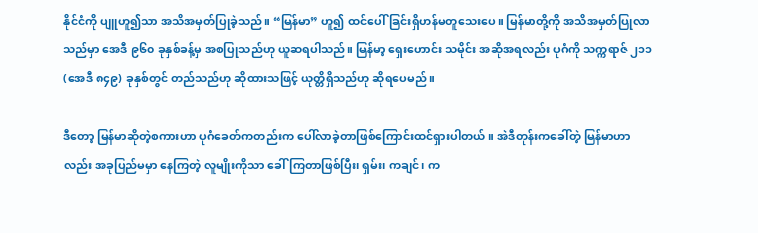နိုင်ငံကို ပျူဟူ၍သာ အသိအမှတ်ပြုခဲ့သည်။ “မြန်မာ” ဟူ၍ ထင်ပေါ်ခြင်းရှိဟန်မတူသေးပေ။ မြန်မာတို့ကို အသိအမှတ်ပြုလာသည်မှာ အေဒီ ၉၆၀ ခုနှစ်ခန့်မှ အစပြုသည်ဟု ယူဆရပါသည်။ မြန်မာ့ ရှေးဟောင်း သမိုင်း အဆိုအရလည်း ပုဂံကို သက္ကရာဇ် ၂၁၁ (အေဒီ ၈၄၉) ခုနှစ်တွင် တည်သည်ဟု ဆိုထားသဖြင့် ယုတ္တိရှိသည်ဟု ဆိုရပေမည်။

ဒီတော့ မြန်မာဆိုတဲ့စကားဟာ ပုဂံခေတ်ကတည်းက ပေါ်လာခဲ့တာဖြစ်ကြောင်းထင်ရှားပါတယ်။ အဲဒီတုန်းကခေါ်တဲ့ မြန်မာဟာလည်း အခုပြည်မမှာ နေကြတဲ့ လူမျိုးကိုသာ ခေါ်ကြတာဖြစ်ပြီး၊ ရှမ်း၊ ကချင်၊ က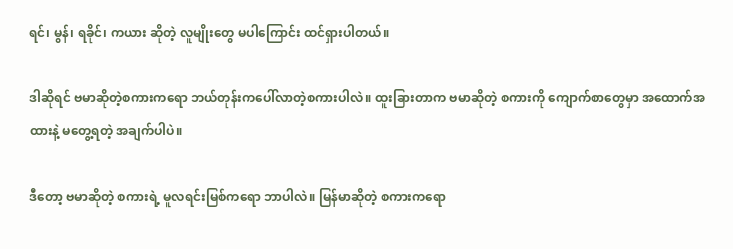ရင်၊ မွန်၊ ရခိုင်၊ ကယား ဆိုတဲ့ လူမျိုးတွေ မပါကြောင်း ထင်ရှားပါတယ်။

ဒါဆိုရင် ဗမာဆိုတဲ့စကားကရော ဘယ်တုန်းကပေါ်လာတဲ့စကားပါလဲ။ ထူးခြားတာက ဗမာဆိုတဲ့ စကားကို ကျောက်စာတွေမှာ အထောက်အထားနဲ့ မတွေ့ရတဲ့ အချက်ပါပဲ။

ဒီတော့ ဗမာဆိုတဲ့ စကားရဲ့ မူလရင်းမြစ်ကရော ဘာပါလဲ။ မြန်မာဆိုတဲ့ စကားကရော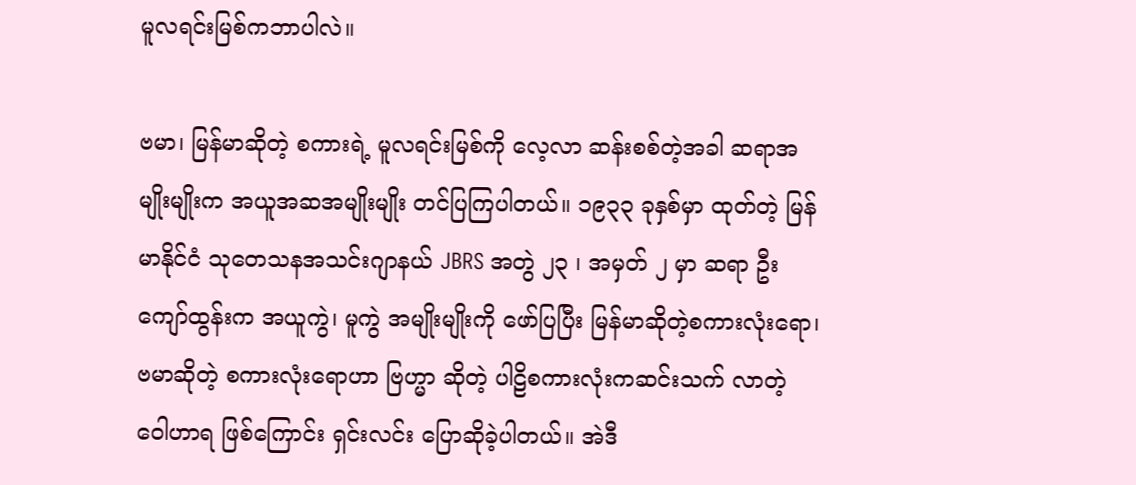မူလရင်းမြစ်ကဘာပါလဲ။

ဗမာ၊ မြန်မာဆိုတဲ့ စကားရဲ့ မူလရင်းမြစ်ကို လေ့လာ ဆန်းစစ်တဲ့အခါ ဆရာအမျိုးမျိုးက အယူအဆအမျိုးမျိုး တင်ပြကြပါတယ်။ ၁၉၃၃ ခုနှစ်မှာ ထုတ်တဲ့ မြန်မာနိုင်ငံ သုတေသနအသင်းဂျာနယ် JBRS အတွဲ ၂၃ ၊ အမှတ် ၂ မှာ ဆရာ ဦးကျော်ထွန်းက အယူကွဲ၊ မူကွဲ အမျိုးမျိုးကို ဖော်ပြပြီး မြန်မာဆိုတဲ့စကားလုံးရော၊ ဗမာဆိုတဲ့ စကားလုံးရောဟာ ဗြဟ္မာ ဆိုတဲ့ ပါဠိစကားလုံးကဆင်းသက် လာတဲ့ ဝေါဟာရ ဖြစ်ကြောင်း ရှင်းလင်း ပြောဆိုခဲ့ပါတယ်။ အဲဒီ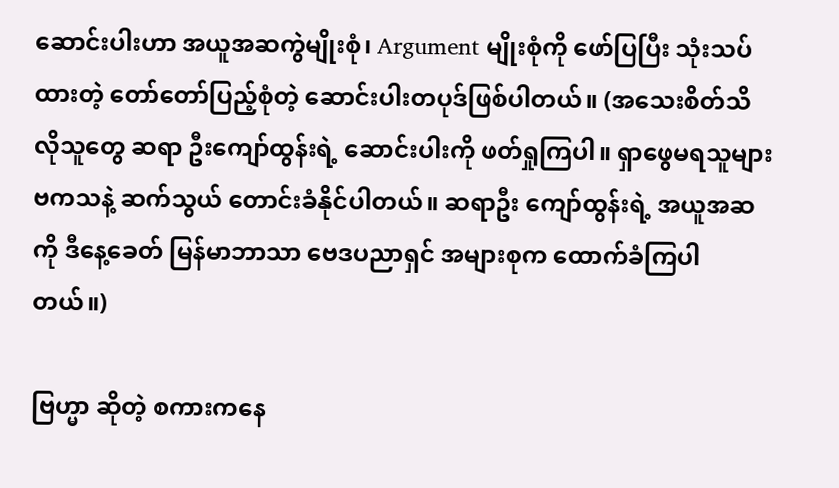ဆောင်းပါးဟာ အယူအဆကွဲမျိုးစုံ၊ Argument မျိုးစုံကို ဖော်ပြပြီး သုံးသပ်ထားတဲ့ တော်တော်ပြည့်စုံတဲ့ ဆောင်းပါးတပုဒ်ဖြစ်ပါတယ်။ (အသေးစိတ်သိလိုသူတွေ ဆရာ ဦးကျော်ထွန်းရဲ့ ဆောင်းပါးကို ဖတ်ရှုကြပါ။ ရှာဖွေမရသူများ ဗကသနဲ့ ဆက်သွယ် တောင်းခံနိုင်ပါတယ်။ ဆရာဦး ကျော်ထွန်းရဲ့ အယူအဆကို ဒီနေ့ခေတ် မြန်မာဘာသာ ဗေဒပညာရှင် အများစုက ထောက်ခံကြပါတယ်။)

ဗြဟ္မာ ဆိုတဲ့ စကားကနေ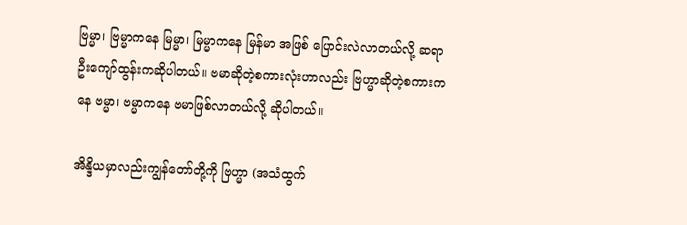ဗြမ္မာ၊ ဗြမ္မာကနေ မြမ္မာ၊ မြမ္မာကနေ မြန်မာ အဖြစ် ပြောင်းလဲလာတယ်လို့ ဆရာ ဦးကျော်ထွန်းကဆိုပါတယ်။ ဗမာဆိုတဲ့စကားလုံးဟာလည်း ဗြဟ္မာဆိုတဲ့စကားကနေ ဗမ္မာ၊ ဗမ္မာကနေ ဗမာဖြစ်လာတယ်လို့ ဆိုပါတယ်။

အိန္ဒိယမှာလည်းကျွန်တော်တို့ကို ဗြဟ္မာ (အသံထွက်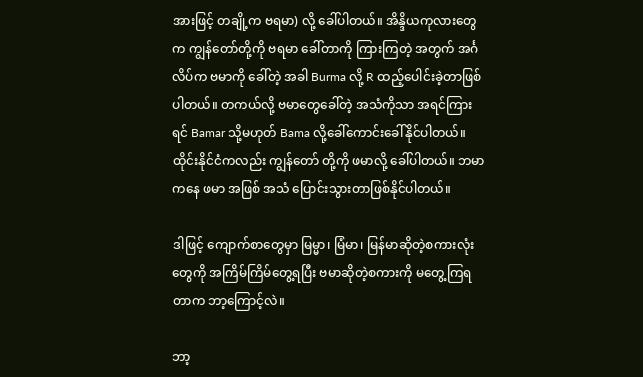အားဖြင့် တချို့က ဗရမာ) လို့ ခေါ်ပါတယ်။ အိန္ဒိယကုလားတွေက ကျွန်တော်တို့ကို ဗရမာ ခေါ်တာကို ကြားကြတဲ့ အတွက် အင်္ဂလိပ်က ဗမာကို ခေါ်တဲ့ အခါ Burma လို့ R ထည့်ပေါင်းခဲ့တာဖြစ်ပါတယ်။ တကယ်လို့ ဗမာတွေခေါ်တဲ့ အသံကိုသာ အရင်ကြားရင် Bamar သို့မဟုတ် Bama လို့ခေါ်ကောင်းခေါ်နိုင်ပါတယ်။ ထိုင်းနိုင်ငံကလည်း ကျွန်တော် တို့ကို ဖမာလို့ ခေါ်ပါတယ်။ ဘမာကနေ ဖမာ အဖြစ် အသံ ပြောင်းသွားတာဖြစ်နိုင်ပါတယ်။

ဒါဖြင့် ကျောက်စာတွေမှာ မြမ္မာ၊ မြံမာ၊ မြန်မာဆိုတဲ့စကားလုံးတွေကို အကြိမ်ကြိမ်တွေ့ရပြီး ဗမာဆိုတဲ့စကားကို မတွေ့ကြရတာက ဘာ့ကြောင့်လဲ။

ဘာ့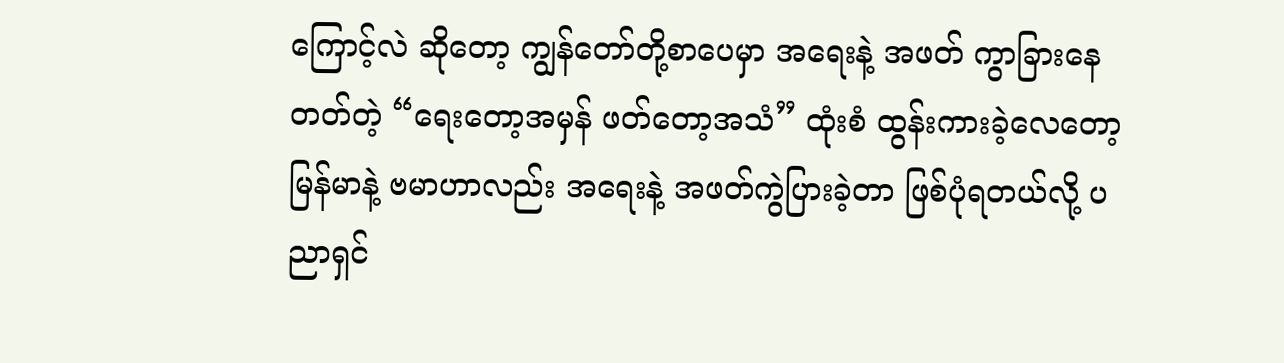ကြောင့်လဲ ဆိုတော့ ကျွန်တော်တို့စာပေမှာ အရေးနဲ့ အဖတ် ကွာခြားနေတတ်တဲ့ “ရေးတော့အမှန် ဖတ်တော့အသံ” ထုံးစံ ထွန်းကားခဲ့လေတော့ မြန်မာနဲ့ ဗမာဟာလည်း အရေးနဲ့ အဖတ်ကွဲပြားခဲ့တာ ဖြစ်ပုံရတယ်လို့ ပညာရှင်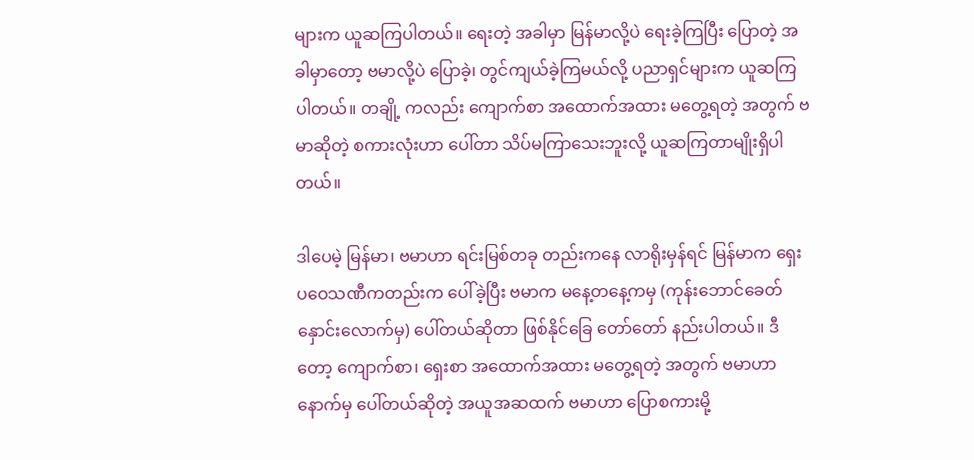များက ယူဆကြပါတယ်။ ရေးတဲ့ အခါမှာ မြန်မာလို့ပဲ ရေးခဲ့ကြပြီး ပြောတဲ့ အခါမှာတော့ ဗမာလို့ပဲ ပြောခဲ့၊ တွင်ကျယ်ခဲ့ကြမယ်လို့ ပညာရှင်များက ယူဆကြပါတယ်။ တချို့ ကလည်း ကျောက်စာ အထောက်အထား မတွေ့ရတဲ့ အတွက် ဗမာဆိုတဲ့ စကားလုံးဟာ ပေါ်တာ သိပ်မကြာသေးဘူးလို့ ယူဆကြတာမျိုးရှိပါတယ်။

ဒါပေမဲ့ မြန်မာ၊ ဗမာဟာ ရင်းမြစ်တခု တည်းကနေ လာရိုးမှန်ရင် မြန်မာက ရှေးပဝေသဏီကတည်းက ပေါ်ခဲ့ပြီး ဗမာက မနေ့တနေ့ကမှ (ကုန်းဘောင်ခေတ်နှောင်းလောက်မှ) ပေါ်တယ်ဆိုတာ ဖြစ်နိုင်ခြေ တော်တော် နည်းပါတယ်။ ဒီတော့ ကျောက်စာ၊ ရှေးစာ အထောက်အထား မတွေ့ရတဲ့ အတွက် ဗမာဟာ နောက်မှ ပေါ်တယ်ဆိုတဲ့ အယူအဆထက် ဗမာဟာ ပြောစကားမို့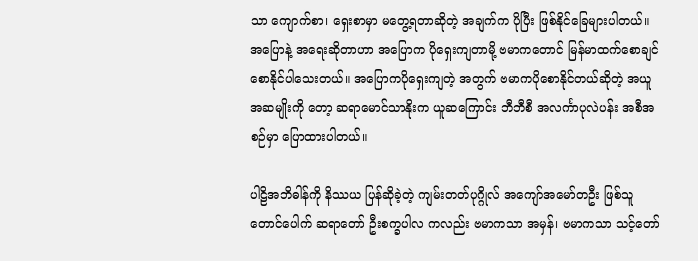သာ ကျောက်စာ၊ ရှေးစာမှာ မတွေ့ရတာဆိုတဲ့ အချက်က ပိုပြီး ဖြစ်နိုင်ခြေများပါတယ်။ အပြောနဲ့ အရေးဆိုတာဟာ အပြောက ပိုရှေးကျတာမို့ ဗမာကတောင် မြန်မာထက်စောချင်စောနိုင်ပါသေးတယ်။ အပြောကပိုရှေးကျတဲ့ အတွက် ဗမာကပိုစောနိုင်တယ်ဆိုတဲ့ အယူအဆမျိုးကို တော့ ဆရာမောင်သာနိုးက ယူဆကြောင်း ဘီဘီစီ အလင်္ကာပုလဲပန်း အစီအစဉ်မှာ ပြောထားပါတယ်။

ပါဠိအဘိဓါန်ကို နိဿယ ပြန်ဆိုခဲ့တဲ့ ကျမ်းတတ်ပုဂ္ဂိုလ် အကျော်အမော်တဦး ဖြစ်သူ တောင်ပေါက် ဆရာတော် ဦးစက္ခပါလ ကလည်း ဗမာကသာ အမှန်၊ ဗမာကသာ သင့်တော်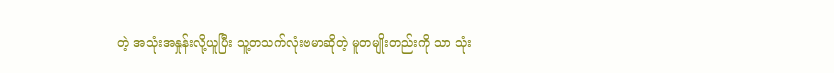တဲ့ အသုံးအနှုန်းလို့ယူပြီး သူ့တသက်လုံးဗမာဆိုတဲ့ မူတမျိုးတည်းကို သာ သုံး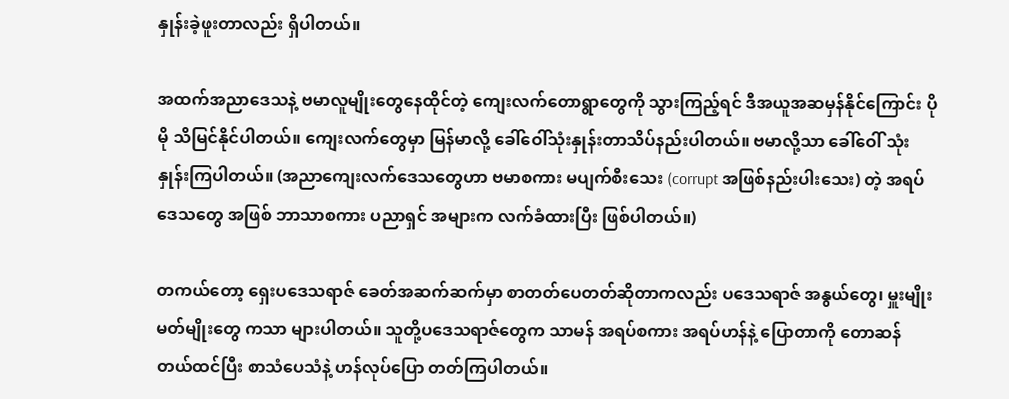နှုန်းခဲ့ဖူးတာလည်း ရှိပါတယ်။

အထက်အညာဒေသနဲ့ ဗမာလူမျိုးတွေနေထိုင်တဲ့ ကျေးလက်တောရွာတွေကို သွားကြည့်ရင် ဒီအယူအဆမှန်နိုင်ကြောင်း ပိုမို သိမြင်နိုင်ပါတယ်။ ကျေးလက်တွေမှာ မြန်မာလို့ ခေါ်ဝေါ်သုံးနှုန်းတာသိပ်နည်းပါတယ်။ ဗမာလို့သာ ခေါ်ဝေါ် သုံးနှုန်းကြပါတယ်။ (အညာကျေးလက်ဒေသတွေဟာ ဗမာစကား မပျက်စီးသေး (corrupt အဖြစ်နည်းပါးသေး) တဲ့ အရပ်ဒေသတွေ အဖြစ် ဘာသာစကား ပညာရှင် အများက လက်ခံထားပြီး ဖြစ်ပါတယ်။)

တကယ်တော့ ရှေးပဒေသရာဇ် ခေတ်အဆက်ဆက်မှာ စာတတ်ပေတတ်ဆိုတာကလည်း ပဒေသရာဇ် အနွယ်တွေ၊ မှူးမျိုး မတ်မျိုးတွေ ကသာ များပါတယ်။ သူတို့ပဒေသရာဇ်တွေက သာမန် အရပ်စကား အရပ်ဟန်နဲ့ ပြောတာကို တောဆန်တယ်ထင်ပြီး စာသံပေသံနဲ့ ဟန်လုပ်ပြော တတ်ကြပါတယ်။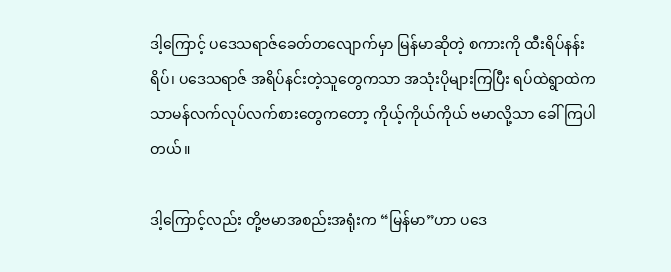ဒါ့ကြောင့် ပဒေသရာဇ်ခေတ်တလျောက်မှာ မြန်မာဆိုတဲ့ စကားကို ထီးရိပ်နန်းရိပ်၊ ပဒေသရာဇ် အရိပ်နင်းတဲ့သူတွေကသာ အသုံးပိုများကြပြီး ရပ်ထဲရွာထဲက သာမန်လက်လုပ်လက်စားတွေကတော့ ကိုယ့်ကိုယ်ကိုယ် ဗမာလို့သာ ခေါ်ကြပါတယ်။

ဒါ့ကြောင့်လည်း တို့ဗမာအစည်းအရုံးက “မြန်မာ”ဟာ ပဒေ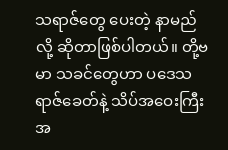သရာဇ်တွေ ပေးတဲ့ နာမည်လို့ ဆိုတာဖြစ်ပါတယ်။ တို့ဗမာ သခင်တွေဟာ ပဒေသရာဇ်ခေတ်နဲ့ သိပ်အဝေးကြီး အ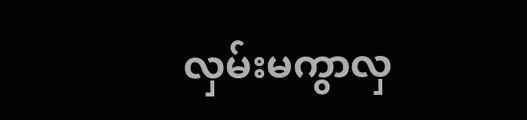လှမ်းမကွာလှ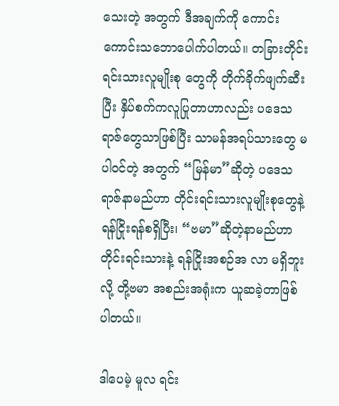သေးတဲ့ အတွက် ဒီအချက်ကို ကောင်းကောင်းသဘောပေါက်ပါတယ်။ တခြားတိုင်းရင်းသားလူမျိုးစု တွေကို တိုက်ခိုက်ဖျက်ဆီးပြီး နှိပ်စက်ကလူပြုတာဟာလည်း ပဒေသရာဇ်တွေသာဖြစ်ပြီး သာမန်အရပ်သားတွေ မပါဝင်တဲ့ အတွက် “မြန်မာ”ဆိုတဲ့ ပဒေသရာဇ်နာမည်ဟာ တိုင်းရင်းသားလူမျိုးစုတွေနဲ့ ရန်ငြိုးရန်စရှိပြီး၊ “ဗမာ”ဆိုတဲ့နာမည်ဟာ တိုင်းရင်းသားနဲ့ ရန်ငြိုးအစဉ်အ လာ မရှိဘူးလို့ တို့ဗမာ အစည်းအရုံးက ယူဆခဲ့တာဖြစ်ပါတယ်။

ဒါပေမဲ့ မူလ ရင်း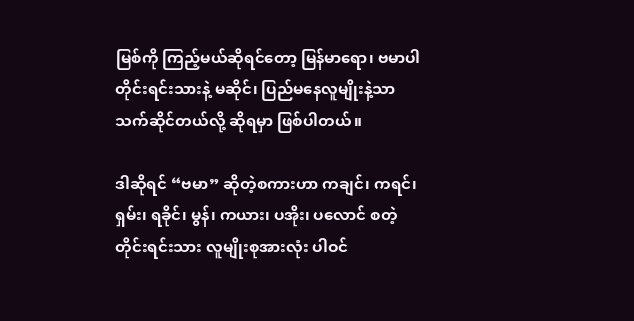မြစ်ကို ကြည့်မယ်ဆိုရင်တော့ မြန်မာရော၊ ဗမာပါ တိုင်းရင်းသားနဲ့ မဆိုင်၊ ပြည်မနေလူမျိုးနဲ့သာ သက်ဆိုင်တယ်လို့ ဆိုရမှာ ဖြစ်ပါတယ်။

ဒါဆိုရင် “ဗမာ” ဆိုတဲ့စကားဟာ ကချင်၊ ကရင်၊ ရှမ်း၊ ရခိုင်၊ မွန်၊ ကယား၊ ပအိုး၊ ပလောင် စတဲ့ တိုင်းရင်းသား လူမျိုးစုအားလုံး ပါဝင်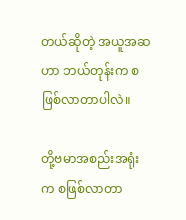တယ်ဆိုတဲ့ အယူအဆဟာ ဘယ်တုန်းက စဖြစ်လာတာပါလဲ။

တို့ဗမာအစည်းအရုံးက စဖြစ်လာတာ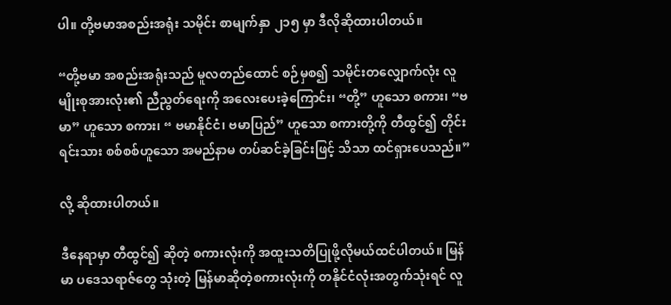ပါ။ တို့ဗမာအစည်းအရုံး သမိုင်း စာမျက်နှာ ၂၁၅ မှာ ဒီလိုဆိုထားပါတယ်။

“တို့ဗမာ အစည်းအရုံးသည် မူလတည်ထောင် စဉ်မှစ၍ သမိုင်းတလျှောက်လုံး လူမျိုးစုအားလုံး၏ ညီညွတ်ရေးကို အလေးပေးခဲ့ကြောင်း၊ “တို့” ဟူသော စကား၊ “ဗမာ” ဟူသော စကား၊ “ ဗမာနိုင်ငံ၊ ဗမာပြည်” ဟူသော စကားတို့ကို တီထွင်၍ တိုင်းရင်းသား စစ်စစ်ဟူသော အမည်နာမ တပ်ဆင်ခဲ့ခြင်းဖြင့် သိသာ ထင်ရှားပေသည်။”

လို့ ဆိုထားပါတယ်။

ဒီနေရာမှာ တီထွင်၍ ဆိုတဲ့ စကားလုံးကို အထူးသတိပြုဖို့လိုမယ်ထင်ပါတယ်။ မြန်မာ ပဒေသရာဇ်တွေ သုံးတဲ့ မြန်မာဆိုတဲ့စကားလုံးကို တနိုင်ငံလုံးအတွက်သုံးရင် လူ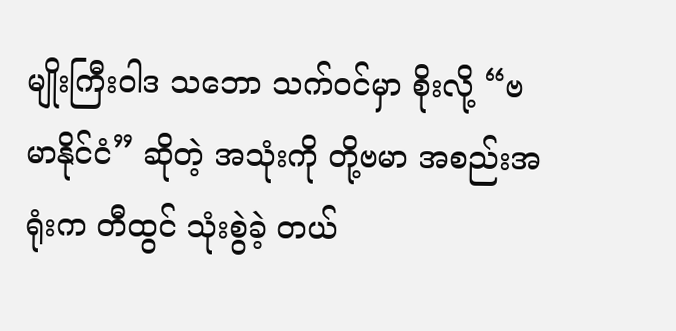မျိုးကြီးဝါဒ သဘော သက်ဝင်မှာ စိုးလို့ “ဗမာနိုင်ငံ” ဆိုတဲ့ အသုံးကို တို့ဗမာ အစည်းအရုံးက တီထွင် သုံးစွဲခဲ့ တယ်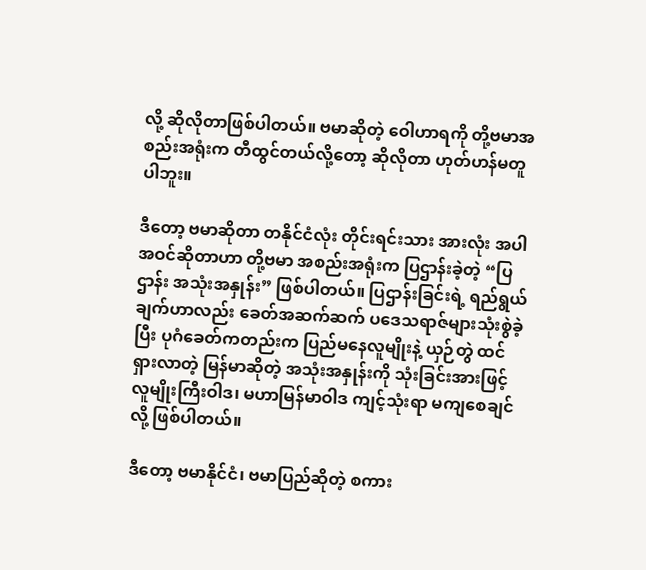လို့ ဆိုလိုတာဖြစ်ပါတယ်။ ဗမာဆိုတဲ့ ဝေါဟာရကို တို့ဗမာအစည်းအရုံးက တီထွင်တယ်လို့တော့ ဆိုလိုတာ ဟုတ်ဟန်မတူပါဘူး။

ဒီတော့ ဗမာဆိုတာ တနိုင်ငံလုံး တိုင်းရင်းသား အားလုံး အပါအဝင်ဆိုတာဟာ တို့ဗမာ အစည်းအရုံးက ပြဌာန်းခဲ့တဲ့ “ပြဌာန်း အသုံးအနှုန်း” ဖြစ်ပါတယ်။ ပြဌာန်းခြင်းရဲ့ ရည်ရွယ်ချက်ဟာလည်း ခေတ်အဆက်ဆက် ပဒေသရာဇ်များသုံးစွဲခဲ့ပြီး ပုဂံခေတ်ကတည်းက ပြည်မနေလူမျိုးနဲ့ ယှဉ်တွဲ ထင်ရှားလာတဲ့ မြန်မာဆိုတဲ့ အသုံးအနှုန်းကို သုံးခြင်းအားဖြင့် လူမျိုးကြီးဝါဒ၊ မဟာမြန်မာဝါဒ ကျင့်သုံးရာ မကျစေချင်လို့ ဖြစ်ပါတယ်။

ဒီတော့ ဗမာနိုင်ငံ၊ ဗမာပြည်ဆိုတဲ့ စကား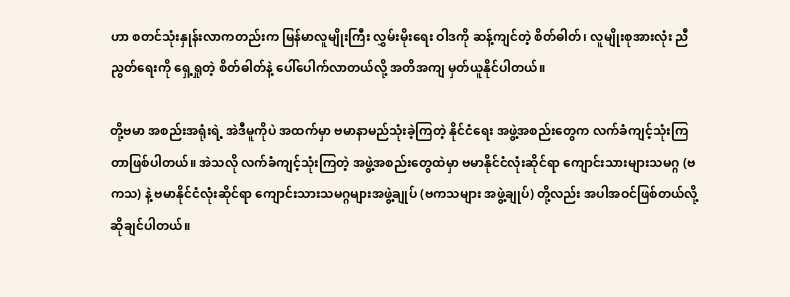ဟာ စတင်သုံးနှုန်းလာကတည်းက မြန်မာလူမျိုးကြီး လွှမ်းမိုးရေး ဝါဒကို ဆန့်ကျင်တဲ့ စိတ်ဓါတ်၊ လူမျိုးစုအားလုံး ညီညွတ်ရေးကို ရှေ့ရှုတဲ့ စိတ်ဓါတ်နဲ့ ပေါ်ပေါက်လာတယ်လို့ အတိအကျ မှတ်ယူနိုင်ပါတယ်။

တို့ဗမာ အစည်းအရုံးရဲ့ အဲဒီမူကိုပဲ အထက်မှာ ဗမာနာမည်သုံးခဲ့ကြတဲ့ နိုင်ငံရေး အဖွဲ့အစည်းတွေက လက်ခံကျင့်သုံးကြတာဖြစ်ပါတယ်။ အဲသလို လက်ခံကျင့်သုံးကြတဲ့ အဖွဲ့အစည်းတွေထဲမှာ ဗမာနိုင်ငံလုံးဆိုင်ရာ ကျောင်းသားများသမဂ္ဂ (ဗကသ) နဲ့ ဗမာနိုင်ငံလုံးဆိုင်ရာ ကျောင်းသားသမဂ္ဂများအဖွဲ့ချုပ် (ဗကသများ အဖွဲ့ချုပ်) တို့လည်း အပါအဝင်ဖြစ်တယ်လို့ ဆိုချင်ပါတယ်။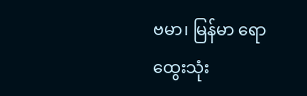ဗမာ၊ မြန်မာ ရောထွေးသုံး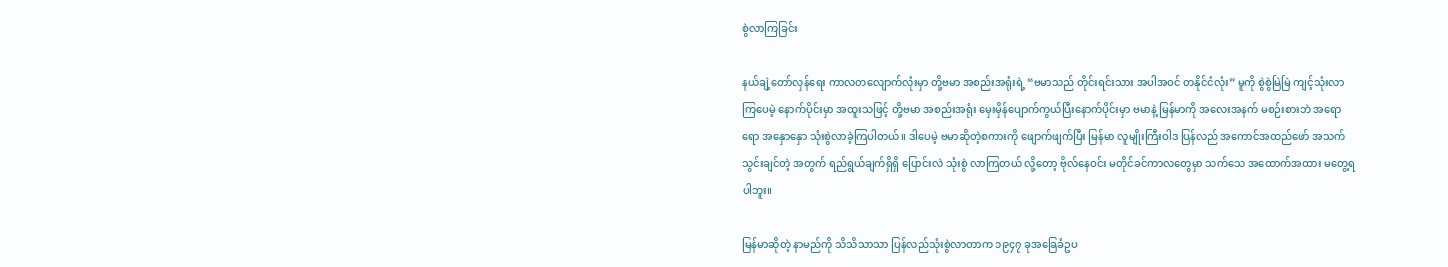စွဲလာကြခြင်း

နယ်ချဲ့တော်လှန်ရေး ကာလတလျောက်လုံးမှာ တို့ဗမာ အစည်းအရုံးရဲ့ “ဗမာသည် တိုင်းရင်းသား အပါအဝင် တနိုင်ငံလုံး” မူကို စွဲစွဲမြဲမြဲ ကျင့်သုံးလာကြပေမဲ့ နောက်ပိုင်းမှာ အထူးသဖြင့် တို့ဗမာ အစည်းအရုံး မှေးမှိန်ပျောက်ကွယ်ပြီးနောက်ပိုင်းမှာ ဗမာနဲ့ မြန်မာကို အလေးအနက် မစဉ်းစားဘဲ အရောရော အနှောနှော သုံးစွဲလာခဲ့ကြပါတယ်။ ဒါပေမဲ့ ဗမာဆိုတဲ့စကားကို ဖျောက်ဖျက်ပြီး မြန်မာ လူမျိုးကြီးဝါဒ ပြန်လည် အကောင်အထည်ဖော် အသက်သွင်းချင်တဲ့ အတွက် ရည်ရွယ်ချက်ရှိရှိ ပြောင်းလဲ သုံးစွဲ လာကြတယ် လို့တော့ ဗိုလ်နေဝင်း မတိုင်ခင်ကာလတွေမှာ သက်သေ အထောက်အထား မတွေ့ရပါဘူး။

မြန်မာဆိုတဲ့ နာမည်ကို သိသိသာသာ ပြန်လည်သုံးစွဲလာတာက ၁၉၄၇ ခုအခြေခံဥပ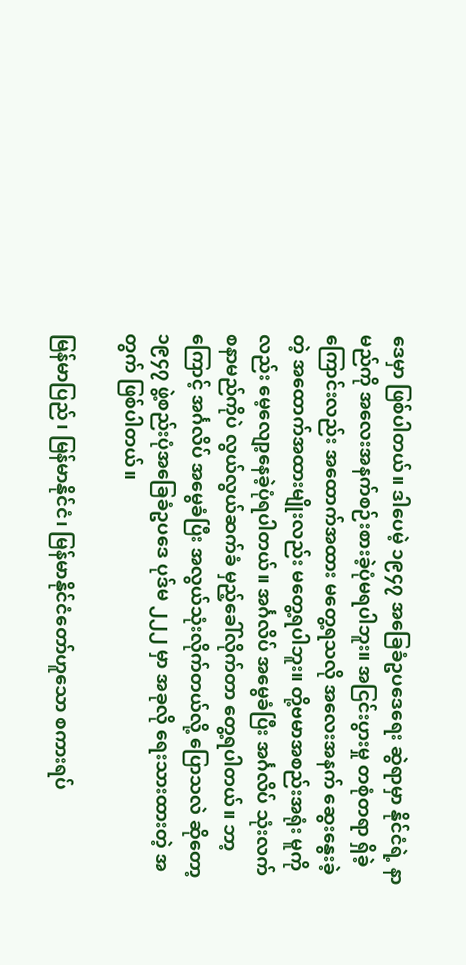ဒေမှာ ဖြစ်ပါတယ်။ ဒါပေမဲ့ ၁၉၄၇ အခြေခံဥပဒေရေး ဆွဲရာမှာ နိုင်ငံရဲ့ နာမည်ကို အလေးအနက်စဉ်းစားခဲ့ပုံမရပါဘူး။ အငြင်းပွားမှု တစုံတရာ ရှိခဲ့ကြောင်းလည်း အထောက်အထား မတွေ့ရသလို အလေးအနက် ဆွေးနွေးခဲ့တဲ့ အထောက်အထားမျိုးလည်း မတွေ့ရပါဘူး။ တို့ဗမာအစည်းအရုံး မူကိုလည်း မေ့လျော့နေခဲ့ပုံရပါတယ်။ အင်္ဂလိပ် အမွေခံပြီး အင်္ဂလိပ် သုံးလက်စနာမည်ကိုပဲ လွယ်လွယ်ဆက်ခံ မှည့်ခေါ်လိုက်တာ တွေ့ရပါတယ်။ ဘာ့ကြောင့် အင်္ဂလိပ် အမွေခံပြီး အလွယ်သုံးလိုက်တယ်လို့ ပြောသလဲ ဆိုတော့ ၁၉၄၇ ဖွဲ့စည်းပုံအခြေခံဥပဒေ ပုဒ်မ ၂၂၂ မှာ အခုလို ရေးသားထားတဲ့ အတွက် ဖြစ်ပါတယ်။

မြန်မာပြည်၊ မြန်မာနိုင်ငံ၊ မြန်မာနိုင်ငံတော်ဟူသော စကားရပ်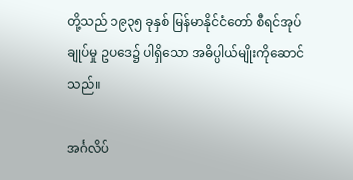တို့သည် ၁၉၃၅ ခုနှစ် မြန်မာနိုင်ငံတော် စီရင်အုပ်ချုပ်မှု ဥပဒေ၌ ပါရှိသော အဓိပ္ပါယ်မျိုးကိုဆောင်သည်။

အင်္ဂလိပ်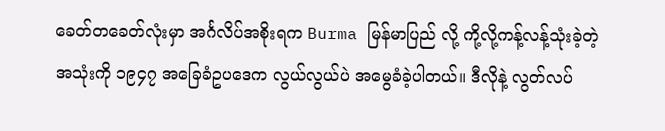ခေတ်တခေတ်လုံးမှာ အင်္ဂလိပ်အစိုးရက Burma မြန်မာပြည် လို့ ကို့လို့ကန့်လန့်သုံးခဲ့တဲ့ အသုံးကို ၁၉၄၇ အခြေခံဥပဒေက လွယ်လွယ်ပဲ အမွေခံခဲ့ပါတယ်။ ဒီလိုနဲ့ လွတ်လပ်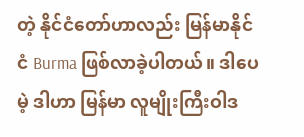တဲ့ နိုင်ငံတော်ဟာလည်း မြန်မာနိုင်ငံ Burma ဖြစ်လာခဲ့ပါတယ်။ ဒါပေမဲ့ ဒါဟာ မြန်မာ လူမျိုးကြီးဝါဒ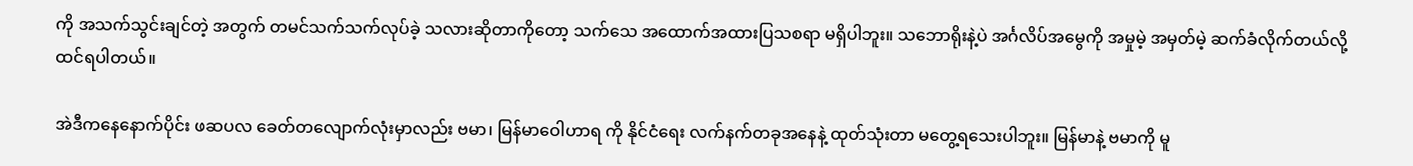ကို အသက်သွင်းချင်တဲ့ အတွက် တမင်သက်သက်လုပ်ခဲ့ သလားဆိုတာကိုတော့ သက်သေ အထောက်အထားပြသစရာ မရှိပါဘူး။ သဘောရိုးနဲ့ပဲ အင်္ဂလိပ်အမွေကို အမှုမဲ့ အမှတ်မဲ့ ဆက်ခံလိုက်တယ်လို့ ထင်ရပါတယ်။

အဲဒီကနေနောက်ပိုင်း ဖဆပလ ခေတ်တလျောက်လုံးမှာလည်း ဗမာ၊ မြန်မာဝေါဟာရ ကို နိုင်ငံရေး လက်နက်တခုအနေနဲ့ ထုတ်သုံးတာ မတွေ့ရသေးပါဘူး။ မြန်မာနဲ့ ဗမာကို မူ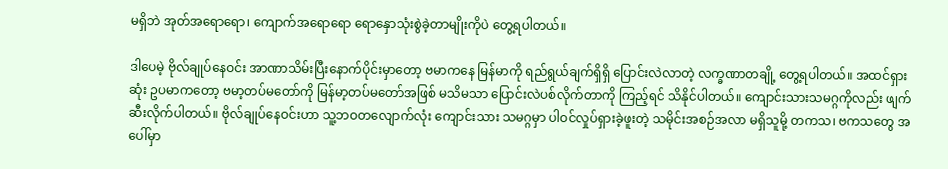မရှိဘဲ အုတ်အရောရော၊ ကျောက်အရောရော ရောနှောသုံးစွဲခဲ့တာမျိုးကိုပဲ တွေ့ရပါတယ်။

ဒါပေမဲ့ ဗိုလ်ချုပ်နေဝင်း အာဏာသိမ်းပြီးနောက်ပိုင်းမှာတော့ ဗမာကနေ မြန်မာကို ရည်ရွယ်ချက်ရှိရှိ ပြောင်းလဲလာတဲ့ လက္ခဏာတချို့ တွေ့ရပါတယ်။ အထင်ရှားဆုံး ဥပမာကတော့ ဗမာ့တပ်မတော်ကို မြန်မာ့တပ်မတော်အဖြစ် မသိမသာ ပြောင်းလဲပစ်လိုက်တာကို ကြည့်ရင် သိနိုင်ပါတယ်။ ကျောင်းသားသမဂ္ဂကိုလည်း ဖျက်ဆီးလိုက်ပါတယ်။ ဗိုလ်ချုပ်နေဝင်းဟာ သူ့ဘဝတလျောက်လုံး ကျောင်းသား သမဂ္ဂမှာ ပါဝင်လှုပ်ရှားခဲ့ဖူးတဲ့ သမိုင်းအစဉ်အလာ မရှိသူမို့ တကသ၊ ဗကသတွေ အပေါ်မှာ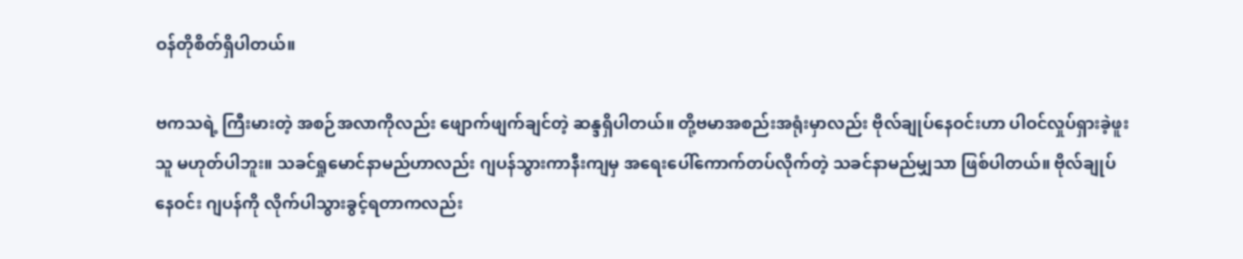ဝန်တိုစိတ်ရှိပါတယ်။

ဗကသရဲ့ ကြီးမားတဲ့ အစဉ်အလာကိုလည်း ဖျောက်ဖျက်ချင်တဲ့ ဆန္ဒရှိပါတယ်။ တို့ဗမာအစည်းအရုံးမှာလည်း ဗိုလ်ချုပ်နေဝင်းဟာ ပါဝင်လှုပ်ရှားခဲ့ဖူးသူ မဟုတ်ပါဘူး။ သခင်ရှုမောင်နာမည်ဟာလည်း ဂျပန်သွားကာနီးကျမှ အရေးပေါ်ကောက်တပ်လိုက်တဲ့ သခင်နာမည်မျှသာ ဖြစ်ပါတယ်။ ဗိုလ်ချုပ်နေဝင်း ဂျပန်ကို လိုက်ပါသွားခွင့်ရတာကလည်း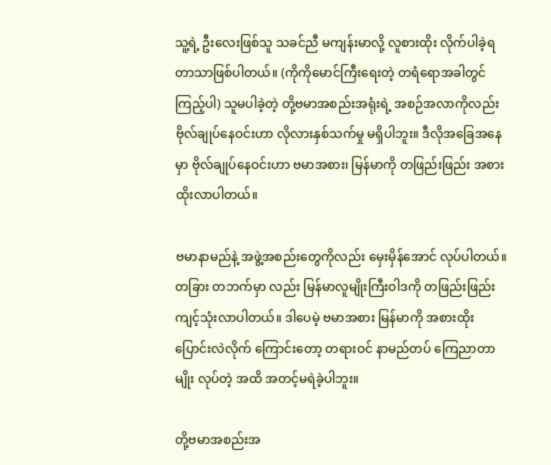သူ့ရဲ့ ဦးလေးဖြစ်သူ သခင်ညီ မကျန်းမာလို့ လူစားထိုး လိုက်ပါခဲ့ရ တာသာဖြစ်ပါတယ်။ (ကိုကိုမောင်ကြီးရေးတဲ့ တရံရောအခါတွင် ကြည့်ပါ) သူမပါခဲ့တဲ့ တို့ဗမာအစည်းအရုံးရဲ့ အစဉ်အလာကိုလည်း ဗိုလ်ချုပ်နေဝင်းဟာ လိုလားနှစ်သက်မှု မရှိပါဘူး။ ဒီလိုအခြေအနေ မှာ ဗိုလ်ချုပ်နေဝင်းဟာ ဗမာအစား၊ မြန်မာကို တဖြည်းဖြည်း အစားထိုးလာပါတယ်။

ဗမာနာမည်နဲ့ အဖွဲ့အစည်းတွေကိုလည်း မှေးမှိန်အောင် လုပ်ပါတယ်။ တခြား တဘက်မှာ လည်း မြန်မာလူမျိုးကြီးဝါဒကို တဖြည်းဖြည်း ကျင့်သုံးလာပါတယ်။ ဒါပေမဲ့ ဗမာအစား မြန်မာကို အစားထိုး ပြောင်းလဲလိုက် ကြောင်းတော့ တရားဝင် နာမည်တပ် ကြေညာတာမျိုး လုပ်တဲ့ အထိ အတင့်မရဲခဲ့ပါဘူး။

တို့ဗမာအစည်းအ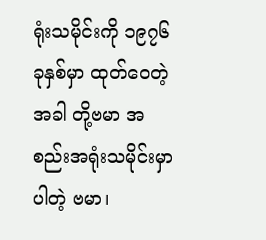ရုံးသမိုင်းကို ၁၉၇၆ ခုနှစ်မှာ ထုတ်ဝေတဲ့အခါ တို့ဗမာ အစည်းအရုံးသမိုင်းမှာပါတဲ့ ဗမာ၊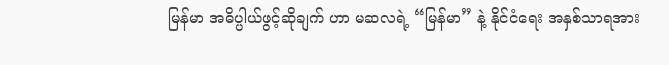မြန်မာ အဓိပ္ပါယ်ဖွင့်ဆိုချက် ဟာ မဆလရဲ့ “မြန်မာ” နဲ့ နိုင်ငံရေး အနှစ်သာရအား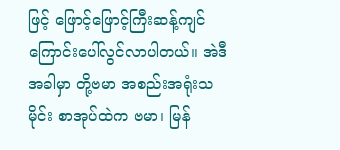ဖြင့် ဖြောင့်ဖြောင့်ကြီးဆန့်ကျင်ကြောင်းပေါ်လွင်လာပါတယ်။ အဲဒီအခါမှာ တို့ဗမာ အစည်းအရုံးသမိုင်း စာအုပ်ထဲက ဗမာ၊ မြန်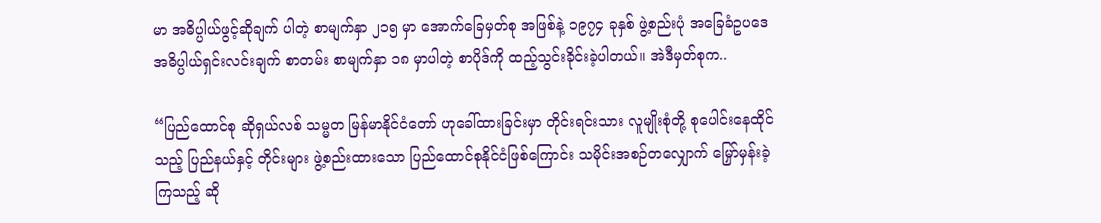မာ အဓိပ္ပါယ်ဖွင့်ဆိုချက် ပါတဲ့ စာမျက်နှာ ၂၁၅ မှာ အောက်ခြေမှတ်စု အဖြစ်နဲ့ ၁၉၇၄ ခုနှစ် ဖွဲ့စည်းပုံ အခြေခံဥပဒေ အဓိပ္ပါယ်ရှင်းလင်းချက် စာတမ်း စာမျက်နှာ ၁၈ မှာပါတဲ့ စာပိုဒ်ကို ထည့်သွင်းခိုင်းခဲ့ပါတယ်။ အဲဒီမှတ်စုက..

“ပြည်ထောင်စု ဆိုရှယ်လစ် သမ္မတ မြန်မာနိုင်ငံတော် ဟုခေါ်ထားခြင်းမှာ တိုင်းရင်းသား လူမျိုးစုံတို့ စုပေါင်းနေထိုင်သည့် ပြည်နယ်နှင့် တိုင်းများ ဖွဲ့စည်းထားသော ပြည်ထောင်စုနိုင်ငံဖြစ်ကြောင်း သမိုင်းအစဉ်တလျှောက် မြှော်မှန်းခဲ့ကြသည့် ဆို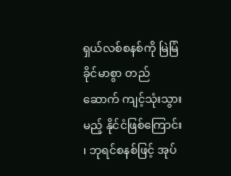ရှယ်လစ်စနစ်ကို မြဲမြံ ခိုင်မာစွာ တည်ဆောက် ကျင့်သုံးသွားမည့် နိုင်ငံဖြစ်ကြောင်း၊ ဘုရင်စနစ်ဖြင့် အုပ်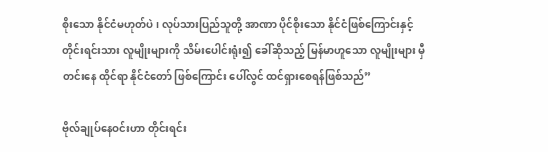စိုးသော နိုင်ငံမဟုတ်ပဲ၊ လုပ်သားပြည်သူတို့ အာဏာ ပိုင်စိုးသော နိုင်ငံဖြစ်ကြောင်းနှင့် တိုင်းရင်းသား လူမျိုးများကို သိမ်းပေါင်းရုံး၍ ခေါ်ဆိုသည့် မြန်မာဟူသော လူမျိုးများ မှီတင်းနေ ထိုင်ရာ နိုင်ငံတော် ဖြစ်ကြောင်း ပေါ်လွင် ထင်ရှားစေရန်ဖြစ်သည်”

ဗိုလ်ချုပ်နေဝင်းဟာ တိုင်းရင်း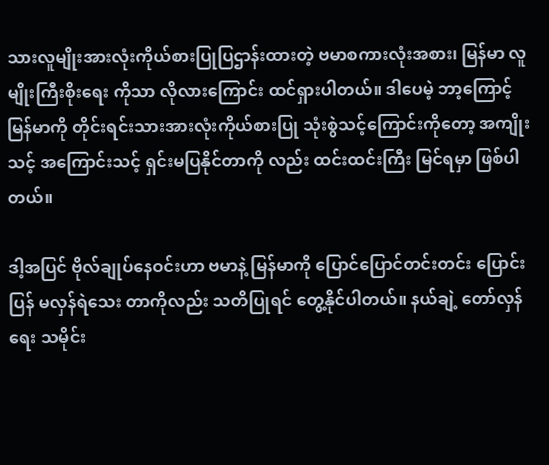သားလူမျိုးအားလုံးကိုယ်စားပြုပြဌာန်းထားတဲ့ ဗမာစကားလုံးအစား၊ မြန်မာ လူမျိုးကြီးစိုးရေး ကိုသာ လိုလားကြောင်း ထင်ရှားပါတယ်။ ဒါပေမဲ့ ဘာ့ကြောင့် မြန်မာကို တိုင်းရင်းသားအားလုံးကိုယ်စားပြု သုံးစွဲသင့်ကြောင်းကိုတော့ အကျိုးသင့် အကြောင်းသင့် ရှင်းမပြနိုင်တာကို လည်း ထင်းထင်းကြီး မြင်ရမှာ ဖြစ်ပါတယ်။

ဒါ့အပြင် ဗိုလ်ချုပ်နေဝင်းဟာ ဗမာနဲ့ မြန်မာကို ပြောင်ပြောင်တင်းတင်း ပြောင်းပြန် မလှန်ရဲသေး တာကိုလည်း သတိပြုရင် တွေ့နိုင်ပါတယ်။ နယ်ချဲ့ တော်လှန်ရေး သမိုင်း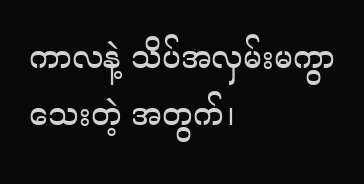ကာလနဲ့ သိပ်အလှမ်းမကွာသေးတဲ့ အတွက်၊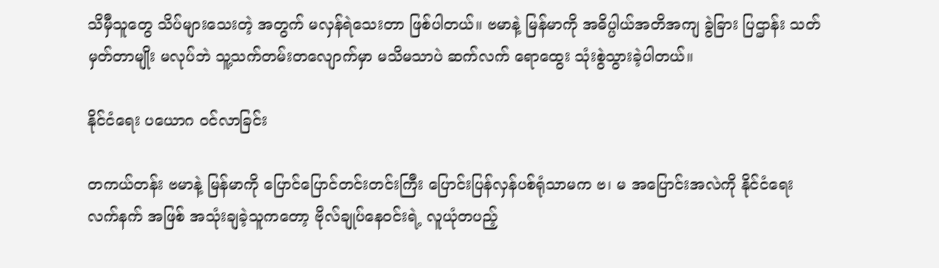သိမှီသူတွေ သိပ်များသေးတဲ့ အတွက် မလှန်ရဲသေးတာ ဖြစ်ပါတယ်။ ဗမာနဲ့ မြန်မာကို အဓိပ္ပါယ်အတိအကျ ခွဲခြား ပြဌာန်း သတ်မှတ်တာမျိုး မလုပ်ဘဲ သူ့သက်တမ်းတလျောက်မှာ မသိမသာပဲ ဆက်လက် ရောထွေး သုံးစွဲသွားခဲ့ပါတယ်။

နိုင်ငံရေး ပယောဂ ဝင်လာခြင်း

တကယ်တန်း ဗမာနဲ့ မြန်မာကို ပြောင်ပြောင်တင်းတင်းကြီး ပြောင်းပြန်လှန်ပစ်ရုံသာမက ဗ၊ မ အပြောင်းအလဲကို နိုင်ငံရေး လက်နက် အဖြစ် အသုံးချခဲ့သူကတော့ ဗိုလ်ချုပ်နေဝင်းရဲ့ လူယုံတပည့်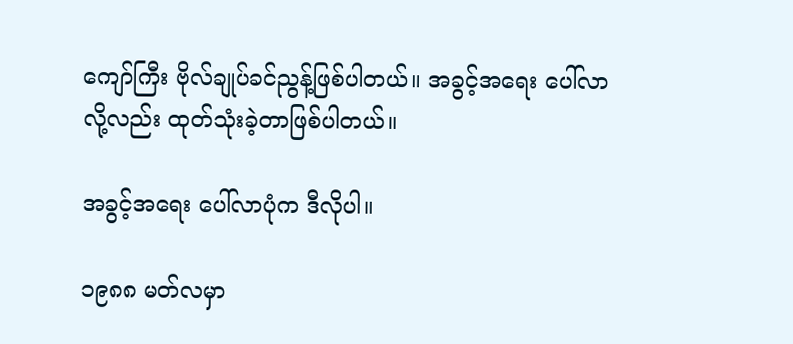ကျော်ကြီး ဗိုလ်ချုပ်ခင်ညွန့်ဖြစ်ပါတယ်။ အခွင့်အရေး ပေါ်လာလို့လည်း ထုတ်သုံးခဲ့တာဖြစ်ပါတယ်။

အခွင့်အရေး ပေါ်လာပုံက ဒီလိုပါ။

၁၉၈၈ မတ်လမှာ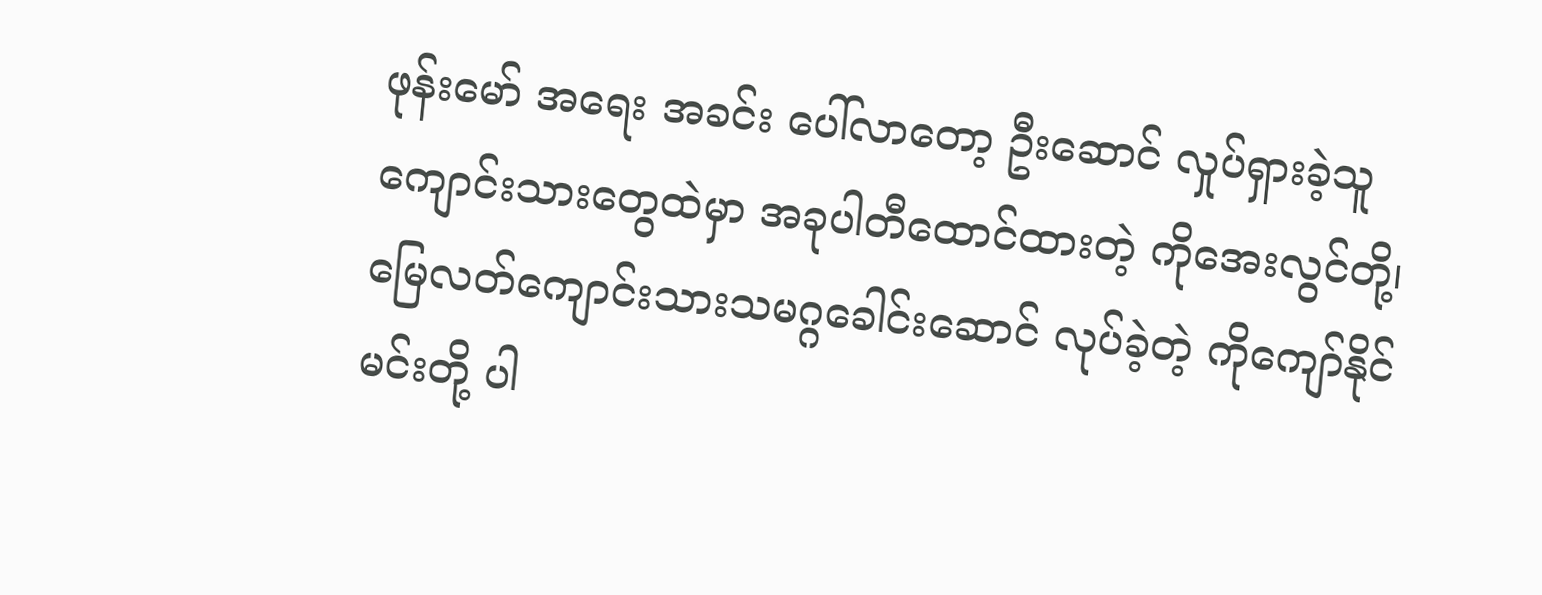ဖုန်းမော် အရေး အခင်း ပေါ်လာတော့ ဦးဆောင် လှုပ်ရှားခဲ့သူ ကျောင်းသားတွေထဲမှာ အခုပါတီထောင်ထားတဲ့ ကိုအေးလွင်တို့၊ မြေလတ်ကျောင်းသားသမဂ္ဂခေါင်းဆောင် လုပ်ခဲ့တဲ့ ကိုကျော်နိုင်မင်းတို့ ပါ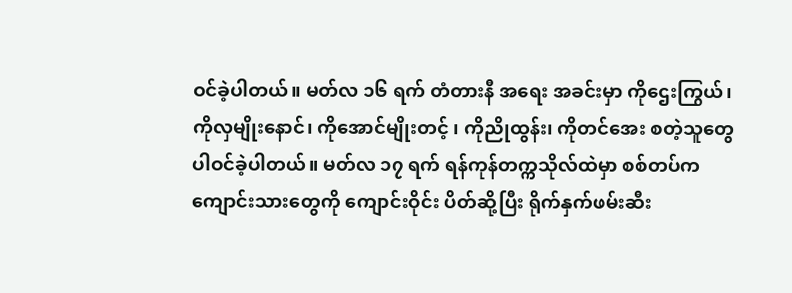ဝင်ခဲ့ပါတယ်။ မတ်လ ၁၆ ရက် တံတားနီ အရေး အခင်းမှာ ကိုဌေးကြွယ်၊ ကိုလှမျိုးနောင်၊ ကိုအောင်မျိုးတင့် ၊ ကိုညိုထွန်း၊ ကိုတင်အေး စတဲ့သူတွေ ပါဝင်ခဲ့ပါတယ်။ မတ်လ ၁၇ ရက် ရန်ကုန်တက္ကသိုလ်ထဲမှာ စစ်တပ်က ကျောင်းသားတွေကို ကျောင်းဝိုင်း ပိတ်ဆို့ပြီး ရိုက်နှက်ဖမ်းဆီး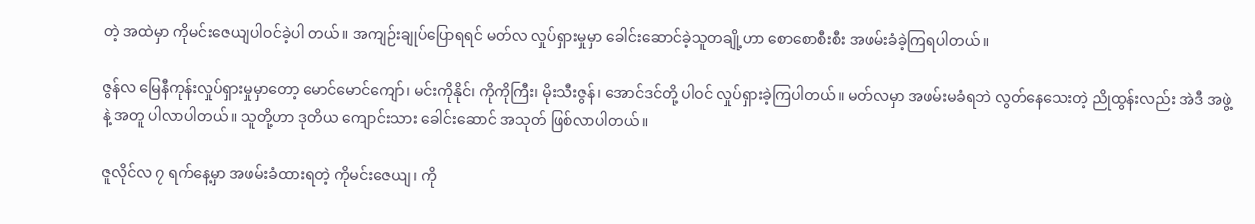တဲ့ အထဲမှာ ကိုမင်းဇေယျပါဝင်ခဲ့ပါ တယ်။ အကျဉ်းချုပ်ပြောရရင် မတ်လ လှုပ်ရှားမှုမှာ ခေါင်းဆောင်ခဲ့သူတချို့ဟာ စောစောစီးစီး အဖမ်းခံခဲ့ကြရပါတယ်။

ဇွန်လ မြေနီကုန်းလှုပ်ရှားမှုမှာတော့ မောင်မောင်ကျော်၊ မင်းကိုနိုင်၊ ကိုကိုကြီး၊ မိုးသီးဇွန်၊ အောင်ဒင်တို့ ပါဝင် လှုပ်ရှားခဲ့ကြပါတယ်။ မတ်လမှာ အဖမ်းမခံရဘဲ လွတ်နေသေးတဲ့ ညိုထွန်းလည်း အဲဒီ အဖွဲ့နဲ့ အတူ ပါလာပါတယ်။ သူတို့ဟာ ဒုတိယ ကျောင်းသား ခေါင်းဆောင် အသုတ် ဖြစ်လာပါတယ်။

ဇူလိုင်လ ၇ ရက်နေ့မှာ အဖမ်းခံထားရတဲ့ ကိုမင်းဇေယျ၊ ကို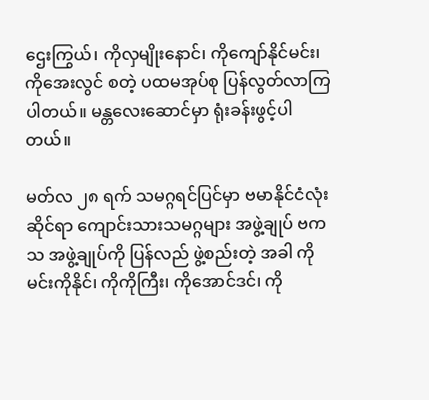ဌေးကြွယ်၊ ကိုလှမျိုးနောင်၊ ကိုကျော်နိုင်မင်း၊ ကိုအေးလွင် စတဲ့ ပထမအုပ်စု ပြန်လွတ်လာကြ ပါတယ်။ မန္တလေးဆောင်မှာ ရုံးခန်းဖွင့်ပါတယ်။

မတ်လ ၂၈ ရက် သမဂ္ဂရင်ပြင်မှာ ဗမာနိုင်ငံလုံးဆိုင်ရာ ကျောင်းသားသမဂ္ဂများ အဖွဲ့ချုပ် ဗကသ အဖွဲ့ချုပ်ကို ပြန်လည် ဖွဲ့စည်းတဲ့ အခါ ကိုမင်းကိုနိုင်၊ ကိုကိုကြီး၊ ကိုအောင်ဒင်၊ ကို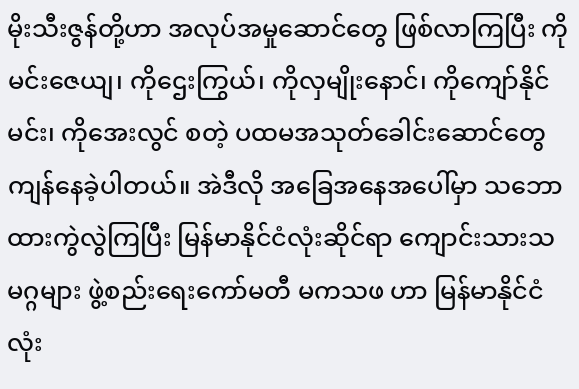မိုးသီးဇွန်တို့ဟာ အလုပ်အမှုဆောင်တွေ ဖြစ်လာကြပြီး ကိုမင်းဇေယျ၊ ကိုဌေးကြွယ်၊ ကိုလှမျိုးနောင်၊ ကိုကျော်နိုင်မင်း၊ ကိုအေးလွင် စတဲ့ ပထမအသုတ်ခေါင်းဆောင်တွေ ကျန်နေခဲ့ပါတယ်။ အဲဒီလို အခြေအနေအပေါ်မှာ သဘောထားကွဲလွဲကြပြီး မြန်မာနိုင်ငံလုံးဆိုင်ရာ ကျောင်းသားသမဂ္ဂများ ဖွဲ့စည်းရေးကော်မတီ မကသဖ ဟာ မြန်မာနိုင်ငံလုံး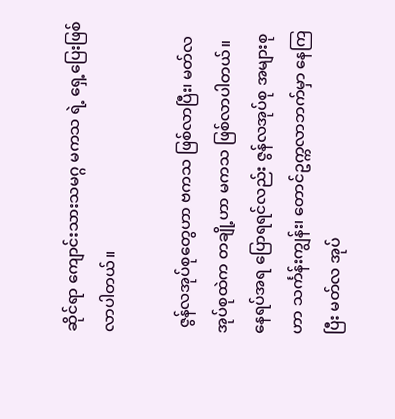ဆိုင်ရာ ကျောင်းသားသမဂ္ဂ မကသ ရဲ့ ရှေ့ပြေးဖြစ်လာပါတယ်။

 ဇွန်လအုပ်စုတွေဟာ ဗကသ ဖြစ်လာပြီး၊ မတ်လအုပ်စုထဲက တချို့ဟာ မကသ ဖြစ်လာပါတယ်။ နေရပ်အရ ပြောရရင်လည်း ဇွန်လအုပ်စု အများစုဟာ သင်္ကန်းကျွန်း၊ တောင်ဥက္ကလာဘက်မှာ နေကြပြီး မတ်လ အုပ်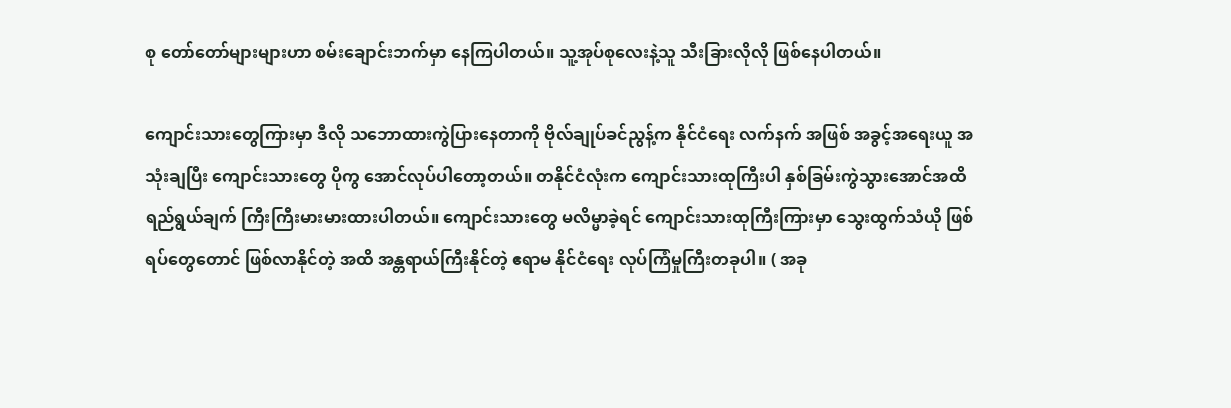စု တော်တော်များများဟာ စမ်းချောင်းဘက်မှာ နေကြပါတယ်။ သူ့အုပ်စုလေးနဲ့သူ သီးခြားလိုလို ဖြစ်နေပါတယ်။

ကျောင်းသားတွေကြားမှာ ဒီလို သဘောထားကွဲပြားနေတာကို ဗိုလ်ချုပ်ခင်ညွန့်က နိုင်ငံရေး လက်နက် အဖြစ် အခွင့်အရေးယူ အသုံးချပြီး ကျောင်းသားတွေ ပိုကွ အောင်လုပ်ပါတော့တယ်။ တနိုင်ငံလုံးက ကျောင်းသားထုကြီးပါ နှစ်ခြမ်းကွဲသွားအောင်အထိ ရည်ရွယ်ချက် ကြီးကြီးမားမားထားပါတယ်။ ကျောင်းသားတွေ မလိမ္မာခဲ့ရင် ကျောင်းသားထုကြီးကြားမှာ သွေးထွက်သံယို ဖြစ်ရပ်တွေတောင် ဖြစ်လာနိုင်တဲ့ အထိ အန္တရာယ်ကြီးနိုင်တဲ့ ဧရာမ နိုင်ငံရေး လုပ်ကြံမှုကြီးတခုပါ။ ( အခု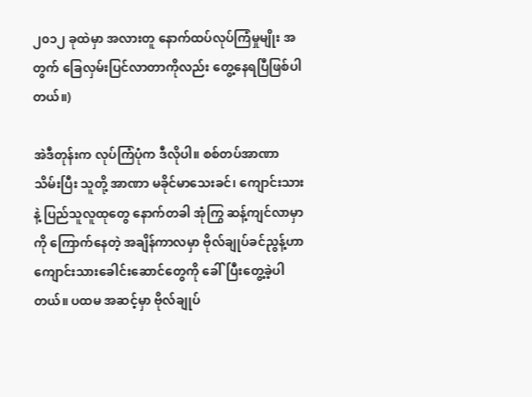၂၀၁၂ ခုထဲမှာ အလားတူ နောက်ထပ်လုပ်ကြံမှုမျိုး အတွက် ခြေလှမ်းပြင်လာတာကိုလည်း တွေ့နေရပြီဖြစ်ပါတယ်။)

အဲဒီတုန်းက လုပ်ကြံပုံက ဒီလိုပါ။ စစ်တပ်အာဏာသိမ်းပြီး သူတို့ အာဏာ မခိုင်မာသေးခင်၊ ကျောင်းသားနဲ့ ပြည်သူလူထုတွေ နောက်တခါ အုံကြွ ဆန့်ကျင်လာမှာကို ကြောက်နေတဲ့ အချိန်ကာလမှာ ဗိုလ်ချုပ်ခင်ညွန့်ဟာ ကျောင်းသားခေါင်းဆောင်တွေကို ခေါ်ပြီးတွေ့ခဲ့ပါတယ်။ ပထမ အဆင့်မှာ ဗိုလ်ချုပ်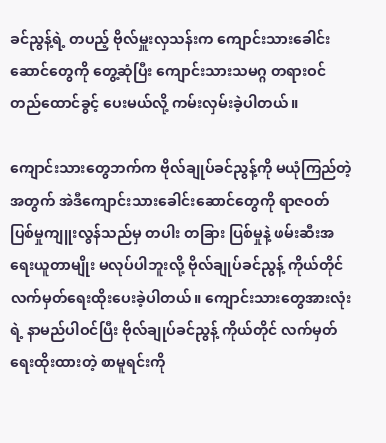ခင်ညွန့်ရဲ့ တပည့် ဗိုလ်မှူးလှသန်းက ကျောင်းသားခေါင်းဆောင်တွေကို တွေ့ဆုံပြီး ကျောင်းသားသမဂ္ဂ တရားဝင်တည်ထောင်ခွင့် ပေးမယ်လို့ ကမ်းလှမ်းခဲ့ပါတယ်။

ကျောင်းသားတွေဘက်က ဗိုလ်ချုပ်ခင်ညွန့်ကို မယုံကြည်တဲ့ အတွက် အဲဒီကျောင်းသားခေါင်းဆောင်တွေကို ရာဇဝတ်ပြစ်မှုကျူးလွန်သည်မှ တပါး တခြား ပြစ်မှုနဲ့ ဖမ်းဆီးအရေးယူတာမျိုး မလုပ်ပါဘူးလို့ ဗိုလ်ချုပ်ခင်ညွန့် ကိုယ်တိုင် လက်မှတ်ရေးထိုးပေးခဲ့ပါတယ်။ ကျောင်းသားတွေအားလုံးရဲ့ နာမည်ပါဝင်ပြီး ဗိုလ်ချုပ်ခင်ညွန့် ကိုယ်တိုင် လက်မှတ်ရေးထိုးထားတဲ့ စာမူရင်းကို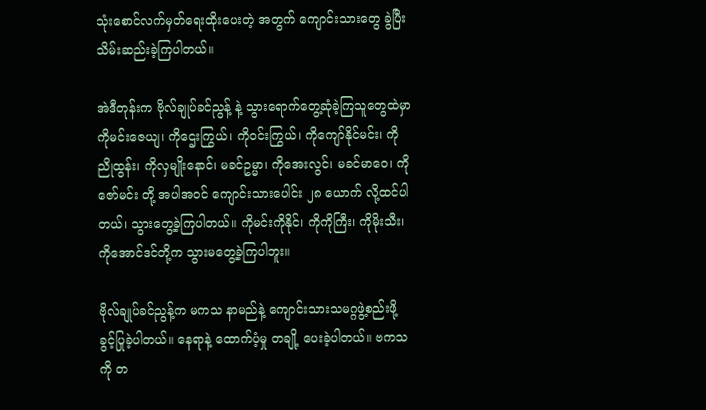သုံးစောင်လက်မှတ်ရေးထိုးပေးတဲ့ အတွက် ကျောင်းသားတွေ ခွဲပြီး သိမ်းဆည်းခဲ့ကြပါတယ်။

အဲဒီတုန်းက ဗိုလ်ချုပ်ခင်ညွန့် နဲ့ သွားရောက်တွေ့ဆုံခဲ့ကြသူတွေထဲမှာ ကိုမင်းဇေယျ၊ ကိုဌေးကြွယ်၊ ကိုဝင်းကြွယ်၊ ကိုကျော်နိုင်မင်း၊ ကိုညိုထွန်း၊ ကိုလှမျိုးနောင်၊ မခင်ဥမ္မာ၊ ကိုအေးလွင်၊ မခင်မာဝေ၊ ကိုဇော်မင်း တို့ အပါအဝင် ကျောင်းသားပေါင်း ၂၈ ယောက် လို့ထင်ပါတယ်၊ သွားတွေ့ခဲ့ကြပါတယ်။ ကိုမင်းကိုနိုင်၊ ကိုကိုကြီး၊ ကိုမိုးသီး၊ ကိုအောင်ဒင်တို့က သွားမတွေ့ခဲ့ကြပါဘူး။

ဗိုလ်ချုပ်ခင်ညွန့်က မကသ နာမည်နဲ့ ကျောင်းသားသမဂ္ဂဖွဲ့စည်းဖို့ ခွင့်ပြုခဲ့ပါတယ်။ နေရာနဲ့ ထောက်ပံ့မှု တချို့ ပေးခဲ့ပါတယ်။ ဗကသကို တ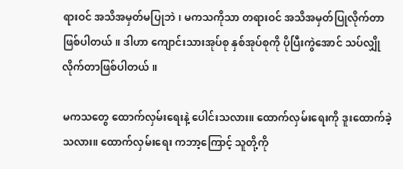ရားဝင် အသိအမှတ်မပြုဘဲ၊ မကသကိုသာ တရားဝင် အသိအမှတ်ပြုလိုက်တာ ဖြစ်ပါတယ်။ ဒါဟာ ကျောင်းသားအုပ်စု နှစ်အုပ်စုကို ပိုပြီးကွဲအောင် သပ်လျှိုလိုက်တာဖြစ်ပါတယ်။

မကသတွေ ထောက်လှမ်းရေးနဲ့ ပေါင်းသလား။ ထောက်လှမ်းရေးကို ဒူးထောက်ခဲ့သလား။ ထောက်လှမ်းရေး ကဘာ့ကြောင့် သူတို့ကို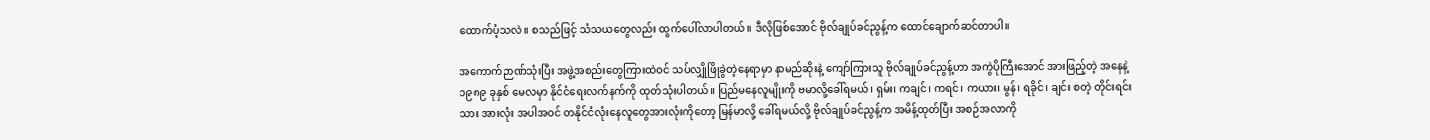ထောက်ပံ့သလဲ။ စသည်ဖြင့် သံသယတွေလည်း ထွက်ပေါ်လာပါတယ်။ ဒီလိုဖြစ်အောင် ဗိုလ်ချုပ်ခင်ညွန့်က ထောင်ချောက်ဆင်တာပါ။

အကောက်ဉာဏ်သုံးပြီး အဖွဲ့အစည်းတွေကြားထဲဝင် သပ်လျှိုဖြိုခွဲတဲ့နေရာမှာ နာမည်ဆိုးနဲ့ ကျော်ကြားသူ ဗိုလ်ချုပ်ခင်ညွန့်ဟာ အကွဲပိုကြီးအောင် အားဖြည့်တဲ့ အနေနဲ့ ၁၉၈၉ ခုနှစ် မေလမှာ နိုင်ငံရေးလက်နက်ကို ထုတ်သုံးပါတယ်။ ပြည်မနေလူမျိုးကို ဗမာလို့ခေါ်ရမယ်၊ ရှမ်း၊ ကချင်၊ ကရင်၊ ကယား၊ မွန်၊ ရခိုင်၊ ချင်း စတဲ့ တိုင်းရင်းသား အားလုံး အပါအဝင် တနိုင်ငံလုံးနေလူတွေအားလုံးကိုတော့ မြန်မာလို့ ခေါ်ရမယ်လို့ ဗိုလ်ချုပ်ခင်ညွန့်က အမိန့်ထုတ်ပြီး အစဉ်အလာကို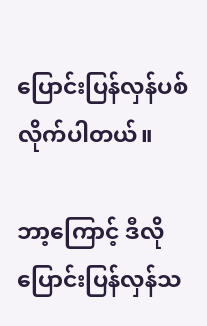ပြောင်းပြန်လှန်ပစ်လိုက်ပါတယ်။

ဘာ့ကြောင့် ဒီလို ပြောင်းပြန်လှန်သ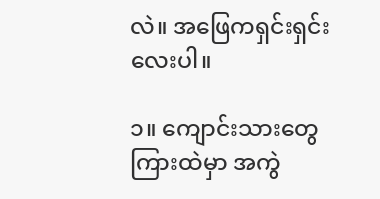လဲ။ အဖြေကရှင်းရှင်းလေးပါ။

၁။ ကျောင်းသားတွေကြားထဲမှာ အကွဲ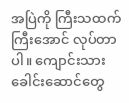အပြဲကို ကြီးသထက်ကြီးအောင် လုပ်တာပါ။ ကျောင်းသားခေါင်းဆောင်တွေ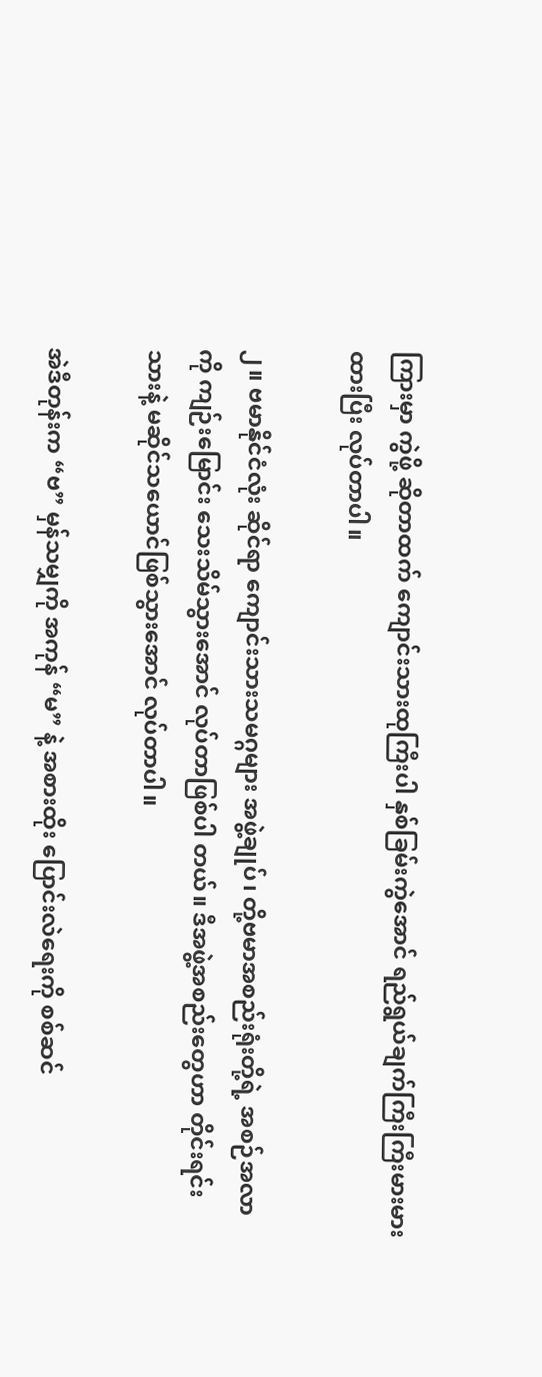ကြားမှာ ကွဲဖို့ ဆိုတာထက် ကျောင်းသားထုကြီးပါ နှစ်ခြမ်းကွဲအောင် ရည်ရွယ်ချက်ကြီးကြီးမားမားထားပြီး လုပ်တာပါ။

၂။ ဗမာနိုင်ငံလုံး ဆိုင်ရာ ကျောင်းသားသမဂ္ဂများ အဖွဲ့ချုပ်၊ တို့ဗမာအစည်းရုံးတို့ရဲ့ အစဉ်အလာကို ကျဉ်းမြောင်း သေးသိမ်သွားအောင် လုပ်တာဖြစ်ပါ တယ်။ ဒီအဖွဲ့အစည်းတွေဟာ တိုင်းရင်းသားနဲ့ မဆိုင်သယောင်ဖြစ်သွားအောင် လုပ်တာပါ။

အဲဒီတုန်းက “ဗ” မှန်သမျှကို အကုန် “မ” နဲ့ အစားထိုး ပြောင်းလဲရေးကို စစ်ဆင်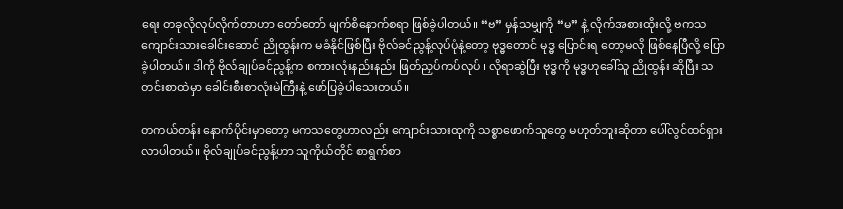ရေး တခုလိုလုပ်လိုက်တာဟာ တော်တော် မျက်စိနောက်စရာ ဖြစ်ခဲ့ပါတယ်။ “ဗ” မှန်သမျှကို “မ” နဲ့ လိုက်အစားထိုးလို့ ဗကသ ကျောင်းသားခေါင်းဆောင် ညိုထွန်းက မခံနိုင်ဖြစ်ပြီး ဗိုလ်ခင်ညွန့်လုပ်ပုံနဲ့တော့ ဗုဒ္ဓတောင် မုဒ္ဓ ပြောင်းရ တော့မလို ဖြစ်နေပြီလို့ ပြောခဲ့ပါတယ်။ ဒါကို ဗိုလ်ချုပ်ခင်ညွန့်က စကားလုံးနည်းနည်း ဖြတ်ညှပ်ကပ်လုပ် ၊ လိုရာဆွဲပြီး ဗုဒ္ဓကို မုဒ္ဓဟုခေါ်သူ ညိုထွန်း ဆိုပြီး သတင်းစာထဲမှာ ခေါင်းစီးစာလုံးမဲကြီးနဲ့ ဖော်ပြခဲ့ပါသေးတယ်။

တကယ်တန်း နောက်ပိုင်းမှာတော့ မကသတွေဟာလည်း ကျောင်းသားထုကို သစ္စာဖောက်သူတွေ မဟုတ်ဘူးဆိုတာ ပေါ်လွင်ထင်ရှားလာပါတယ်။ ဗိုလ်ချုပ်ခင်ညွန့်ဟာ သူကိုယ်တိုင် စာရွက်စာ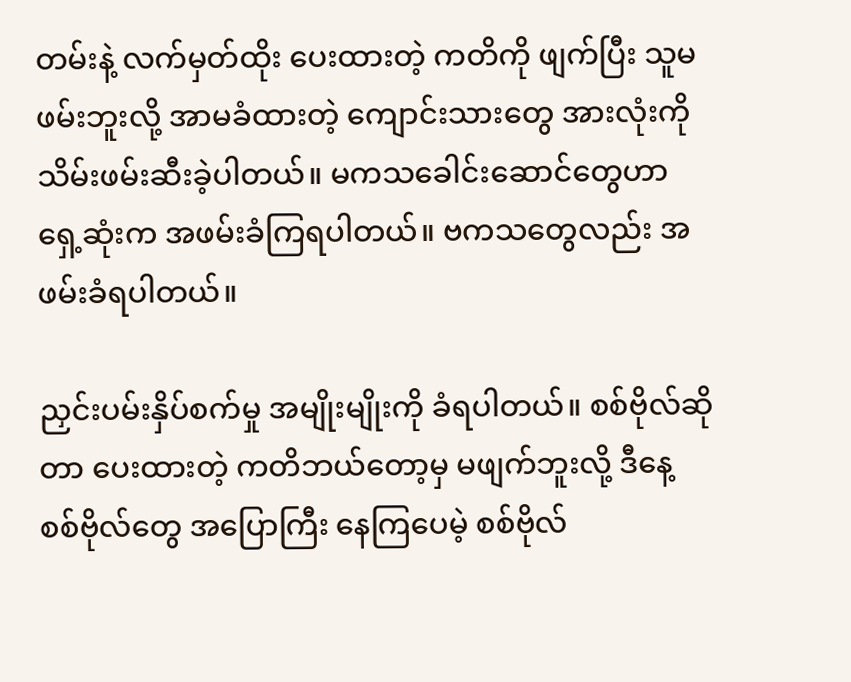တမ်းနဲ့ လက်မှတ်ထိုး ပေးထားတဲ့ ကတိကို ဖျက်ပြီး သူမဖမ်းဘူးလို့ အာမခံထားတဲ့ ကျောင်းသားတွေ အားလုံးကို သိမ်းဖမ်းဆီးခဲ့ပါတယ်။ မကသခေါင်းဆောင်တွေဟာ ရှေ့ဆုံးက အဖမ်းခံကြရပါတယ်။ ဗကသတွေလည်း အဖမ်းခံရပါတယ်။

ညှင်းပမ်းနှိပ်စက်မှု အမျိုးမျိုးကို ခံရပါတယ်။ စစ်ဗိုလ်ဆိုတာ ပေးထားတဲ့ ကတိဘယ်တော့မှ မဖျက်ဘူးလို့ ဒီနေ့ စစ်ဗိုလ်တွေ အပြောကြီး နေကြပေမဲ့ စစ်ဗိုလ်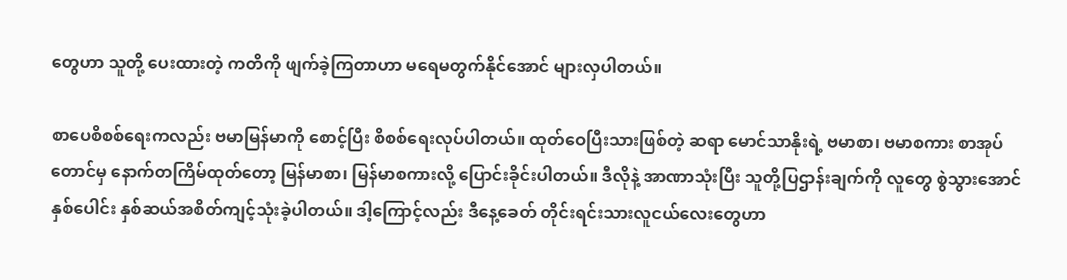တွေဟာ သူတို့ ပေးထားတဲ့ ကတိကို ဖျက်ခဲ့ကြတာဟာ မရေမတွက်နိုင်အောင် များလှပါတယ်။

စာပေစိစစ်ရေးကလည်း ဗမာမြန်မာကို စောင့်ပြီး စိစစ်ရေးလုပ်ပါတယ်။ ထုတ်ဝေပြီးသားဖြစ်တဲ့ ဆရာ မောင်သာနိုးရဲ့ ဗမာစာ၊ ဗမာစကား စာအုပ်တောင်မှ နောက်တကြိမ်ထုတ်တော့ မြန်မာစာ၊ မြန်မာစကားလို့ ပြောင်းခိုင်းပါတယ်။ ဒီလိုနဲ့ အာဏာသုံးပြီး သူတို့ပြဌာန်းချက်ကို လူတွေ စွဲသွားအောင် နှစ်ပေါင်း နှစ်ဆယ်အစိတ်ကျင့်သုံးခဲ့ပါတယ်။ ဒါ့ကြောင့်လည်း ဒီနေ့ခေတ် တိုင်းရင်းသားလူငယ်လေးတွေဟာ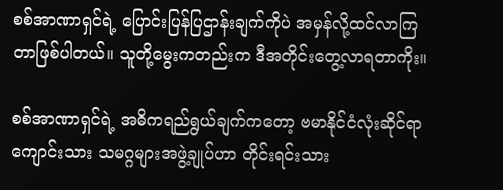စစ်အာဏာရှင်ရဲ့ ပြောင်းပြန်ပြဌာန်းချက်ကိုပဲ အမှန်လို့ထင်လာကြတာဖြစ်ပါတယ်။ သူတို့မွေးကတည်းက ဒီအတိုင်းတွေ့လာရတာကိုး။

စစ်အာဏာရှင်ရဲ့ အဓိကရည်ရွယ်ချက်ကတော့ ဗမာနိုင်ငံလုံးဆိုင်ရာ ကျောင်းသား သမဂ္ဂများအဖွဲ့ချုပ်ဟာ တိုင်းရင်းသား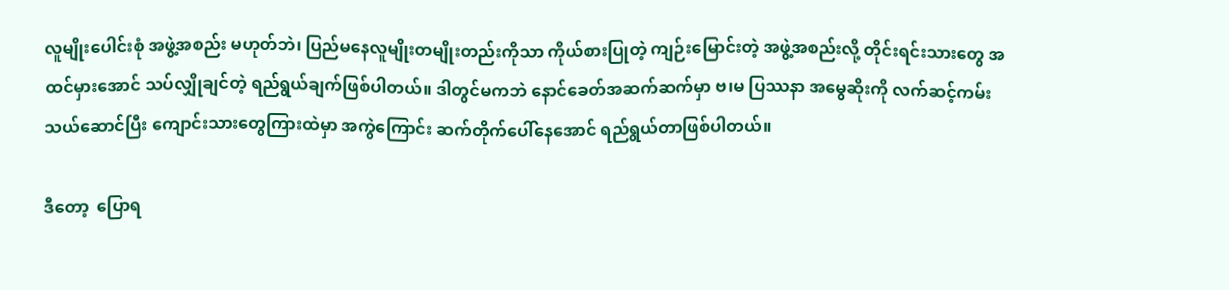လူမျိုးပေါင်းစုံ အဖွဲ့အစည်း မဟုတ်ဘဲ၊ ပြည်မနေလူမျိုးတမျိုးတည်းကိုသာ ကိုယ်စားပြုတဲ့ ကျဉ်းမြောင်းတဲ့ အဖွဲ့အစည်းလို့ တိုင်းရင်းသားတွေ အထင်မှားအောင် သပ်လျှိုချင်တဲ့ ရည်ရွယ်ချက်ဖြစ်ပါတယ်။ ဒါတွင်မကဘဲ နောင်ခေတ်အဆက်ဆက်မှာ ဗ၊မ ပြဿနာ အမွေဆိုးကို လက်ဆင့်ကမ်း သယ်ဆောင်ပြီး ကျောင်းသားတွေကြားထဲမှာ အကွဲကြောင်း ဆက်တိုက်ပေါ်နေအောင် ရည်ရွယ်တာဖြစ်ပါတယ်။

ဒီတော့  ပြောရ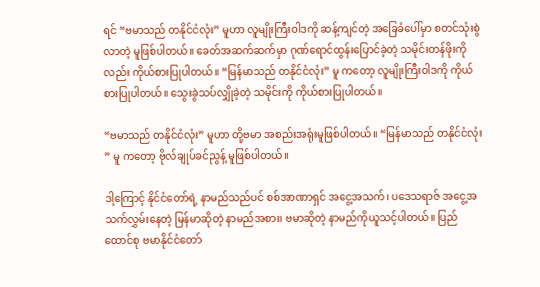ရင် “ဗမာသည် တနိုင်ငံလုံး” မူဟာ လူမျိုးကြီးဝါဒကို ဆန့်ကျင်တဲ့ အခြေခံပေါ်မှာ စတင်သုံးစွဲလာတဲ့ မူဖြစ်ပါတယ်။ ခေတ်အဆက်ဆက်မှာ ဂုဏ်ရောင်ထွန်းပြောင်ခဲ့တဲ့ သမိုင်းတန်ဖိုးကိုလည်း ကိုယ်စားပြုပါတယ်။ “မြန်မာသည် တနိုင်ငံလုံး” မူ ကတော့ လူမျိုးကြီးဝါဒကို ကိုယ်စားပြုပါတယ်။ သွေးခွဲသပ်လျှိုခဲ့တဲ့ သမိုင်းကို ကိုယ်စားပြုပါတယ်။

“ဗမာသည် တနိုင်ငံလုံး” မူဟာ တို့ဗမာ အစည်းအရုံးမူဖြစ်ပါတယ်။ “မြန်မာသည် တနိုင်ငံလုံး” မူ ကတော့ ဗိုလ်ချုပ်ခင်ညွန့် မူဖြစ်ပါတယ်။

ဒါ့ကြောင့် နိုင်ငံတော်ရဲ့ နာမည်သည်ပင် စစ်အာဏာရှင် အငွေ့အသက်၊ ပဒေသရာဇ် အငွေ့အသက်လွှမ်းနေတဲ့ မြန်မာဆိုတဲ့ နာမည်အစား၊ ဗမာဆိုတဲ့ နာမည်ကိုယူသင့်ပါတယ်။ ပြည်ထောင်စု ဗမာနိုင်ငံတော်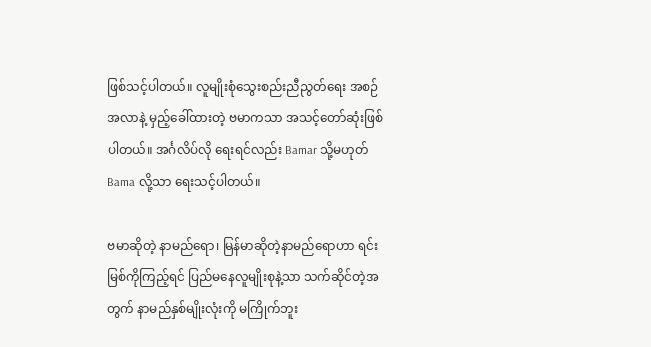ဖြစ်သင့်ပါတယ်။ လူမျိုးစုံသွေးစည်းညီညွတ်ရေး အစဉ်အလာနဲ့ မှည့်ခေါ်ထားတဲ့ ဗမာကသာ အသင့်တော်ဆုံးဖြစ်ပါတယ်။ အင်္ဂလိပ်လို ရေးရင်လည်း Bamar သို့မဟုတ် Bama လို့သာ ရေးသင့်ပါတယ်။

ဗမာဆိုတဲ့ နာမည်ရော၊ မြန်မာဆိုတဲ့နာမည်ရောဟာ ရင်းမြစ်ကိုကြည့်ရင် ပြည်မနေလူမျိုးစုနဲ့သာ သက်ဆိုင်တဲ့အတွက် နာမည်နှစ်မျိုးလုံးကို မကြိုက်ဘူး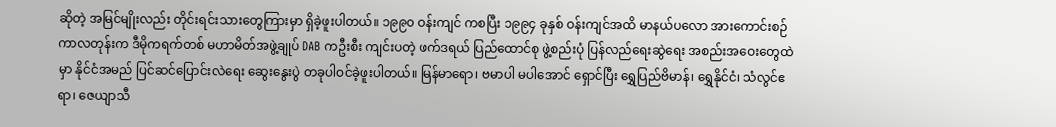ဆိုတဲ့ အမြင်မျိုးလည်း တိုင်းရင်းသားတွေကြားမှာ ရှိခဲ့ဖူးပါတယ်။ ၁၉၉၀ ဝန်းကျင် ကစပြီး ၁၉၉၄ ခုနှစ် ဝန်းကျင်အထိ မာနယ်ပလော အားကောင်းစဉ်ကာလတုန်းက ဒီမိုကရက်တစ် မဟာမိတ်အဖွဲ့ချုပ် DAB ကဦးစီး ကျင်းပတဲ့ ဖက်ဒရယ် ပြည်ထောင်စု ဖွဲ့စည်းပုံ ပြန်လည်ရေးဆွဲရေး အစည်းအဝေးတွေထဲမှာ နိုင်ငံအမည် ပြင်ဆင်ပြောင်းလဲရေး ဆွေးနွေးပွဲ တခုပါဝင်ခဲ့ဖူးပါတယ်။ မြန်မာရော၊ ဗမာပါ မပါအောင် ရှောင်ပြီး ရွှေပြည်ဗိမာန်၊ ရွှေနိုင်ငံ၊ သံလွင်ဧရာ၊ ဇေယျာသီ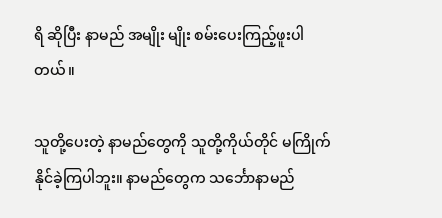ရိ ဆိုပြီး နာမည် အမျိုး မျိုး စမ်းပေးကြည့်ဖူးပါတယ်။

သူတို့ပေးတဲ့ နာမည်တွေကို သူတို့ကိုယ်တိုင် မကြိုက်နိုင်ခဲ့ကြပါဘူး။ နာမည်တွေက သင်္ဘောနာမည်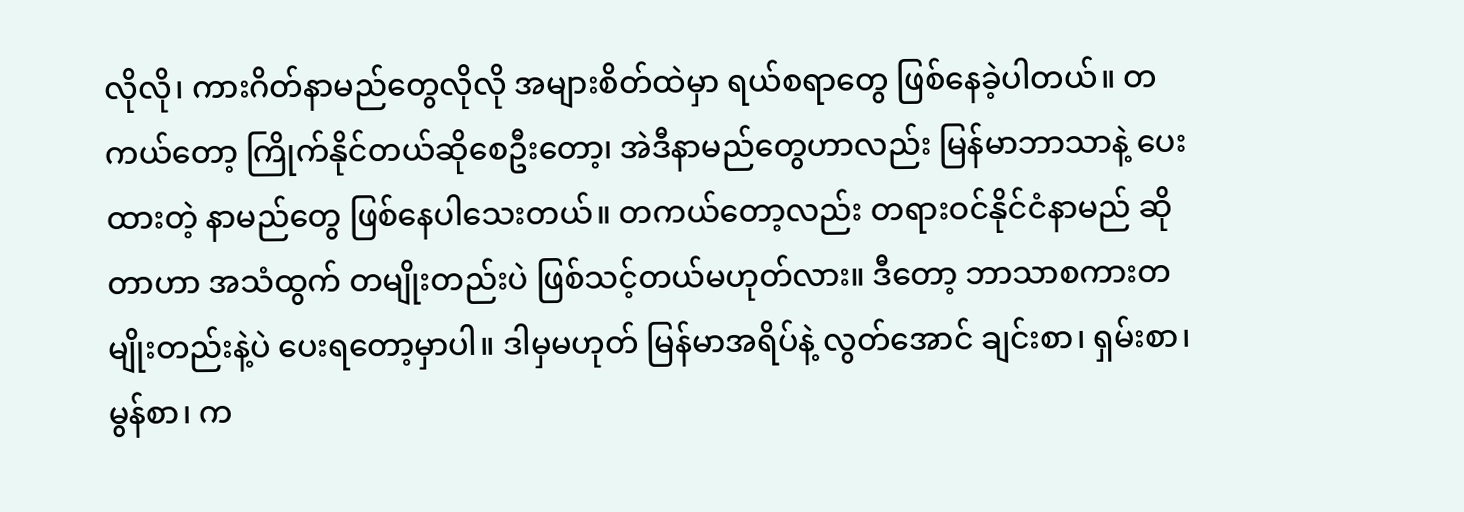လိုလို၊ ကားဂိတ်နာမည်တွေလိုလို အများစိတ်ထဲမှာ ရယ်စရာတွေ ဖြစ်နေခဲ့ပါတယ်။ တကယ်တော့ ကြိုက်နိုင်တယ်ဆိုစေဦးတော့၊ အဲဒီနာမည်တွေဟာလည်း မြန်မာဘာသာနဲ့ ပေးထားတဲ့ နာမည်တွေ ဖြစ်နေပါသေးတယ်။ တကယ်တော့လည်း တရားဝင်နိုင်ငံနာမည် ဆိုတာဟာ အသံထွက် တမျိုးတည်းပဲ ဖြစ်သင့်တယ်မဟုတ်လား။ ဒီတော့ ဘာသာစကားတမျိုးတည်းနဲ့ပဲ ပေးရတော့မှာပါ။ ဒါမှမဟုတ် မြန်မာအရိပ်နဲ့ လွတ်အောင် ချင်းစာ၊ ရှမ်းစာ၊ မွန်စာ၊ က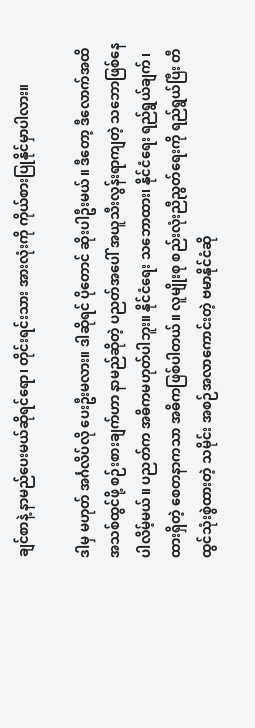ချင်စာနဲ့ နာမည်ပေးမယ်ဆိုရင်ရော၊ တိုင်းရင်းသား အားလုံးကို ကိုယ်စားပြုနိုင်မှာပါလား။

ဒါမှ မဟုတ် အင်္ဂလိပ်လို ပေးဦးမလား။ ဒါဆိုရင် ပိုတောင် ဆိုးပါဦးမယ်။ ဒီတော့ ဒီလောက်အထိ အသစ်ထွင်ဖို့ စဉ်းစားချက်ဟာ နာမည်ဆိုတဲ့ ပညတ်အပေါ် အယူသီးလွန်းရာကျတဲ့ သဘောဖြစ်နေပါလိမ့်မယ်။ ပညတ်က အဓိကမဟုတ်ပါဘူး။ နိုင်ငံရေး သဘောထား၊ နိုင်ငံရေး ရည်ရွယ်ချက်၊ ထားရှိတဲ့ စေတနာကသာ အဓိကဖြစ်ပါတယ်။ လူမျိုးစု စည်းလုံးညီညွတ်ရေးကို ရည်ရွယ်ပြီး တီထွင်သုံးစွဲထားတဲ့ သမိုင်း အစဉ်အလာကောင်းတဲ့ ဗမာနိုင်ငံဆို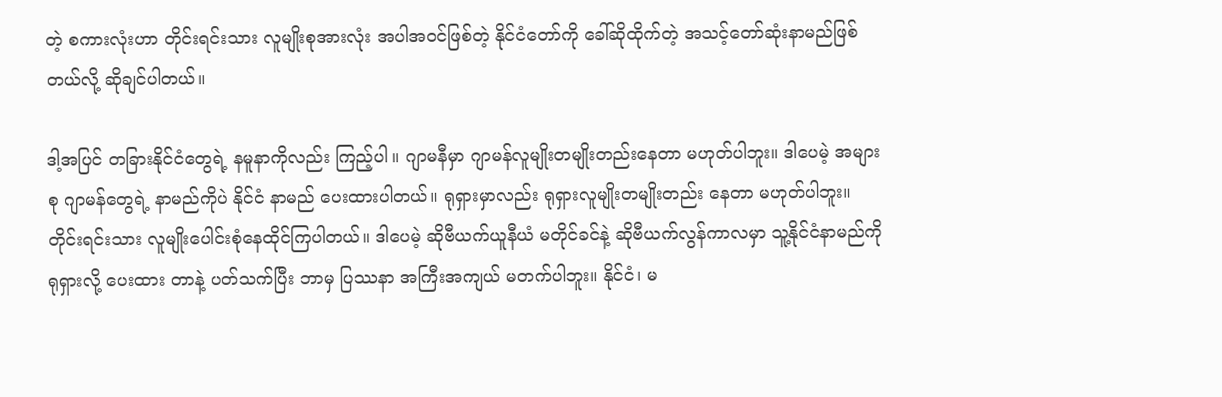တဲ့ စကားလုံးဟာ တိုင်းရင်းသား လူမျိုးစုအားလုံး အပါအဝင်ဖြစ်တဲ့ နိုင်ငံတော်ကို ခေါ်ဆိုထိုက်တဲ့ အသင့်တော်ဆုံးနာမည်ဖြစ်တယ်လို့ ဆိုချင်ပါတယ်။

ဒါ့အပြင် တခြားနိုင်ငံတွေရဲ့ နမူနာကိုလည်း ကြည့်ပါ။ ဂျာမနီမှာ ဂျာမန်လူမျိုးတမျိုးတည်းနေတာ မဟုတ်ပါဘူး။ ဒါပေမဲ့ အများစု ဂျာမန်တွေရဲ့ နာမည်ကိုပဲ နိုင်ငံ နာမည် ပေးထားပါတယ်။ ရုရှားမှာလည်း ရုရှားလူမျိုးတမျိုးတည်း နေတာ မဟုတ်ပါဘူး။ တိုင်းရင်းသား လူမျိုးပေါင်းစုံနေထိုင်ကြပါတယ်။ ဒါပေမဲ့ ဆိုဗီယက်ယူနီယံ မတိုင်ခင်နဲ့ ဆိုဗီယက်လွန်ကာလမှာ သူ့နိုင်ငံနာမည်ကို ရုရှားလို့ ပေးထား တာနဲ့ ပတ်သက်ပြီး ဘာမှ ပြဿနာ အကြီးအကျယ် မတက်ပါဘူး။ နိုင်ငံ၊ မ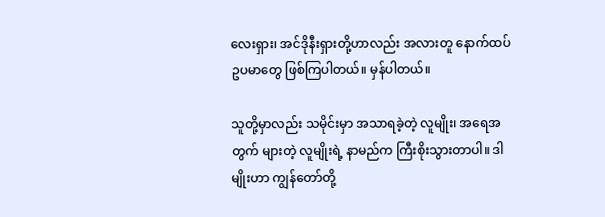လေးရှား၊ အင်ဒိုနီးရှားတို့ဟာလည်း အလားတူ နောက်ထပ်ဥပမာတွေ ဖြစ်ကြပါတယ်။ မှန်ပါတယ်။

သူတို့မှာလည်း သမိုင်းမှာ အသာရခဲ့တဲ့ လူမျိုး၊ အရေအတွက် များတဲ့ လူမျိုးရဲ့ နာမည်က ကြီးစိုးသွားတာပါ။ ဒါမျိုးဟာ ကျွန်တော်တို့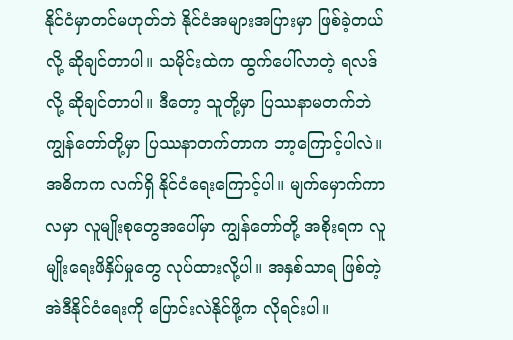နိုင်ငံမှာတင်မဟုတ်ဘဲ နိုင်ငံအများအပြားမှာ ဖြစ်ခဲ့တယ်လို့ ဆိုချင်တာပါ။ သမိုင်းထဲက ထွက်ပေါ်လာတဲ့ ရလဒ်လို့ ဆိုချင်တာပါ။ ဒီတော့ သူတို့မှာ ပြဿနာမတက်ဘဲ ကျွန်တော်တို့မှာ ပြဿနာတက်တာက ဘာ့ကြောင့်ပါလဲ။ အဓိကက လက်ရှိ နိုင်ငံရေးကြောင့်ပါ။ မျက်မှောက်ကာလမှာ လူမျိုးစုတွေအပေါ်မှာ ကျွန်တော်တို့ အစိုးရက လူမျိုးရေးဖိနှိပ်မှုတွေ လုပ်ထားလို့ပါ။ အနှစ်သာရ ဖြစ်တဲ့ အဲဒီနိုင်ငံရေးကို ပြောင်းလဲနိုင်ဖို့က လိုရင်းပါ။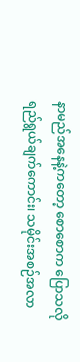နာမည်အနေနဲ့ကတော့ စောစောက ပြောသလို ရည်ရွယ်ချက်ကောင်း၊ သမိုင်းအစဉ်အလာ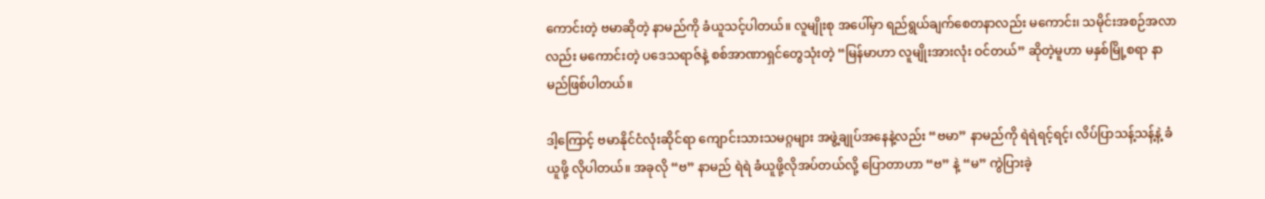ကောင်းတဲ့ ဗမာဆိုတဲ့ နာမည်ကို ခံယူသင့်ပါတယ်။ လူမျိုးစု အပေါ်မှာ ရည်ရွယ်ချက်စေတနာလည်း မကောင်း၊ သမိုင်းအစဉ်အလာလည်း မကောင်းတဲ့ ပဒေသရာဇ်နဲ့ စစ်အာဏာရှင်တွေသုံးတဲ့ “မြန်မာဟာ လူမျိုးအားလုံး ဝင်တယ်” ဆိုတဲ့မူဟာ မနှစ်မြို့စရာ နာမည်ဖြစ်ပါတယ်။

ဒါ့ကြောင့် ဗမာနိုင်ငံလုံးဆိုင်ရာ ကျောင်းသားသမဂ္ဂများ အဖွဲ့ချုပ်အနေနဲ့လည်း “ဗမာ” နာမည်ကို ရဲရဲရင့်ရင့်၊ လိပ်ပြာသန့်သန့်နဲ့ ခံယူဖို့ လိုပါတယ်။ အခုလို “ဗ” နာမည် ရဲရဲ ခံယူဖို့လိုအပ်တယ်လို့ ပြောတာဟာ “ဗ” နဲ့ “မ” ကွဲပြားခဲ့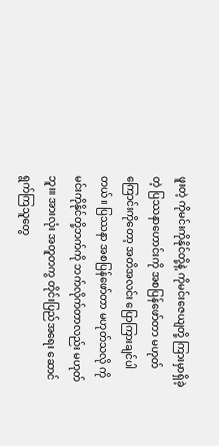ဖူးတဲ့ ကိုမင်းကိုနိုင်တို့နဲ့ ကိုမင်းဇေယျတို့ ကြားမှာရှိခဲ့တဲ့ ပြဿနာဟောင်းကို အစပြန်ဖော်တာ မဟုတ်ကြောင်းကိုတော့ အတိအလင်း ပြောကြားချင်ပါတယ်။ ပြဿနာ အစပြန်ဖော်တာ မဟုတ်သလို ကိုမင်းကိုနိုင်တို့ဘက်ကို ဘက်လိုက်တာလည်း မဟုတ်ဘူး။ အားလုံး အတူတကွ တိုင်းပြည်အရေး ဆောင်ရွက်ကြသူတွေ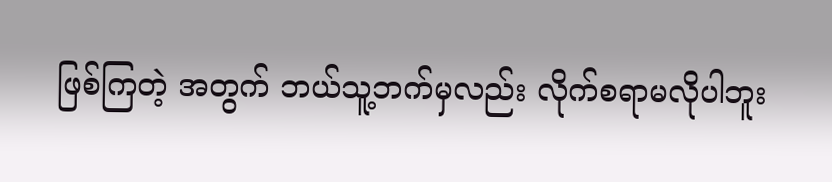ဖြစ်ကြတဲ့ အတွက် ဘယ်သူ့ဘက်မှလည်း လိုက်စရာမလိုပါဘူး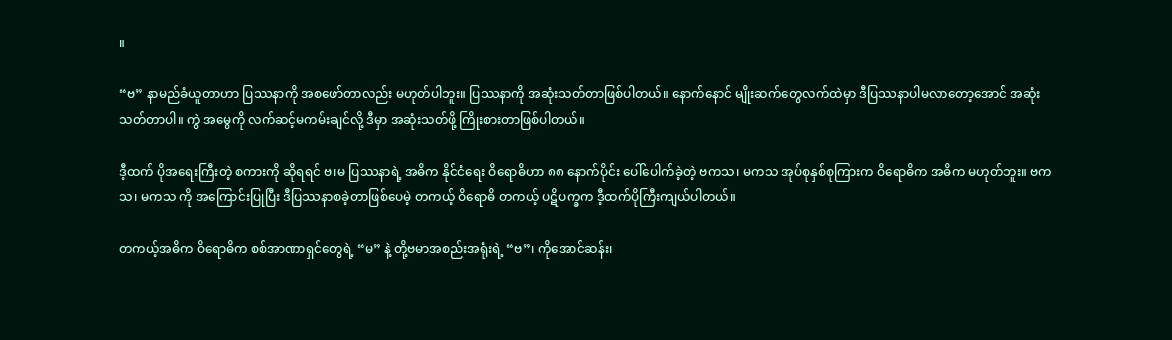။

“ဗ” နာမည်ခံယူတာဟာ ပြဿနာကို အစဖော်တာလည်း မဟုတ်ပါဘူး။ ပြဿနာကို အဆုံးသတ်တာဖြစ်ပါတယ်။ နောက်နောင် မျိုးဆက်တွေလက်ထဲမှာ ဒီပြဿနာပါမလာတော့အောင် အဆုံးသတ်တာပါ။ ကွဲ အမွေကို လက်ဆင့်မကမ်းချင်လို့ ဒီမှာ အဆုံးသတ်ဖို့ ကြိုးစားတာဖြစ်ပါတယ်။

ဒီ့ထက် ပိုအရေးကြီးတဲ့ စကားကို ဆိုရရင် ဗ၊မ ပြဿနာရဲ့ အဓိက နိုင်ငံရေး ဝိရောဓိဟာ ၈၈ နောက်ပိုင်း ပေါ်ပေါက်ခဲ့တဲ့ ဗကသ၊ မကသ အုပ်စုနှစ်စုကြားက ဝိရောဓိက အဓိက မဟုတ်ဘူး။ ဗကသ၊ မကသ ကို အကြောင်းပြုပြီး ဒီပြဿနာစခဲ့တာဖြစ်ပေမဲ့ တကယ့် ဝိရောဓိ တကယ့် ပဋိပက္ခက ဒီ့ထက်ပိုကြီးကျယ်ပါတယ်။

တကယ့်အဓိက ဝိရောဓိက စစ်အာဏာရှင်တွေရဲ့ “မ” နဲ့ တို့ဗမာအစည်းအရုံးရဲ့ “ဗ”၊ ကိုအောင်ဆန်း၊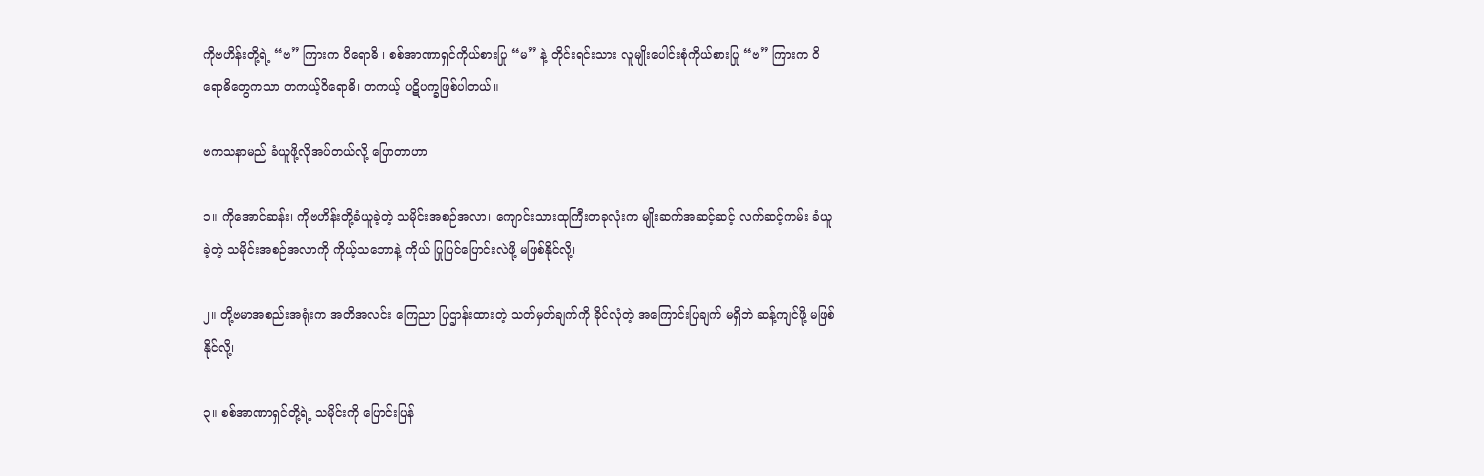ကိုဗဟိန်းတို့ရဲ့ “ဗ” ကြားက ဝိရောဓိ ၊ စစ်အာဏာရှင်ကိုယ်စားပြု “မ” နဲ့ တိုင်းရင်းသား လူမျိုးပေါင်းစုံကိုယ်စားပြု “ဗ” ကြားက ဝိရောဓိတွေကသာ တကယ့်ဝိရောဓိ၊ တကယ့် ပဋိပက္ခဖြစ်ပါတယ်။

ဗကသနာမည် ခံယူဖို့လိုအပ်တယ်လို့ ပြောတာဟာ

၁။ ကိုအောင်ဆန်း၊ ကိုဗဟိန်းတို့ခံယူခဲ့တဲ့ သမိုင်းအစဉ်အလာ၊ ကျောင်းသားထုကြီးတခုလုံးက မျိုးဆက်အဆင့်ဆင့် လက်ဆင့်ကမ်း ခံယူခဲ့တဲ့ သမိုင်းအစဉ်အလာကို ကိုယ့်သဘောနဲ့ ကိုယ် ပြုပြင်ပြောင်းလဲဖို့ မဖြစ်နိုင်လို့၊

၂။ တို့ဗမာအစည်းအရုံးက အတိအလင်း ကြေညာ ပြဌာန်းထားတဲ့ သတ်မှတ်ချက်ကို ခိုင်လုံတဲ့ အကြောင်းပြချက် မရှိဘဲ ဆန့်ကျင်ဖို့ မဖြစ်နိုင်လို့၊

၃။ စစ်အာဏာရှင်တို့ရဲ့ သမိုင်းကို ပြောင်းပြန်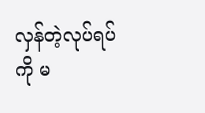လှန်တဲ့လုပ်ရပ်ကို မ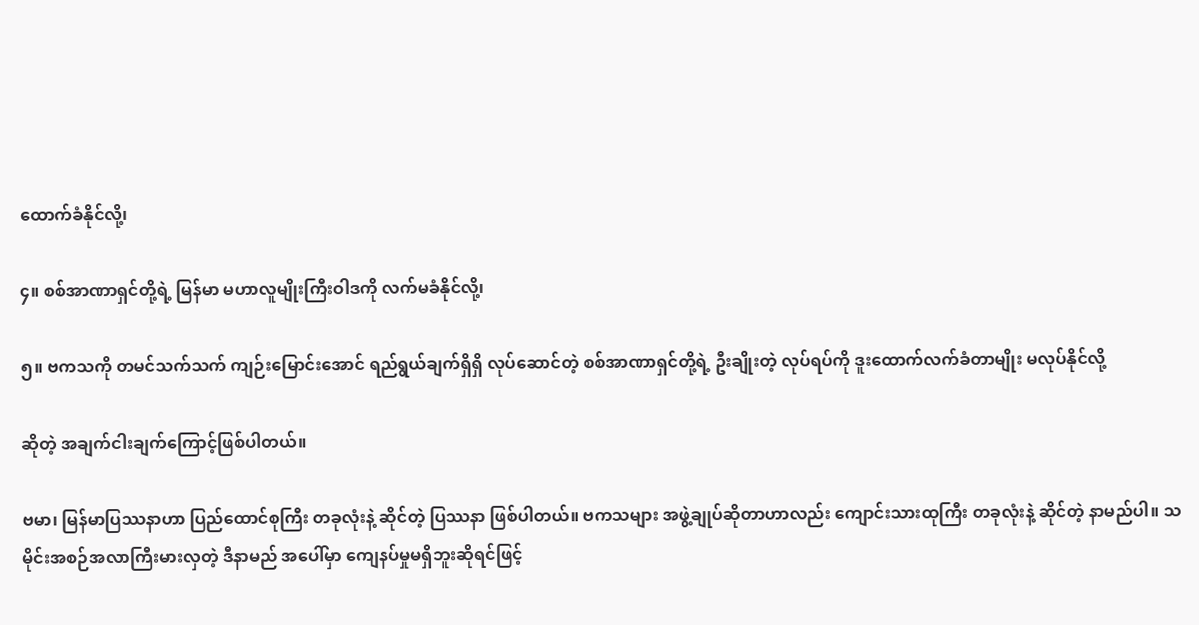ထောက်ခံနိုင်လို့၊

၄။ စစ်အာဏာရှင်တို့ရဲ့ မြန်မာ မဟာလူမျိုးကြီးဝါဒကို လက်မခံနိုင်လို့၊

၅။ ဗကသကို တမင်သက်သက် ကျဉ်းမြောင်းအောင် ရည်ရွယ်ချက်ရှိရှိ လုပ်ဆောင်တဲ့ စစ်အာဏာရှင်တို့ရဲ့ ဦးချိုးတဲ့ လုပ်ရပ်ကို ဒူးထောက်လက်ခံတာမျိုး မလုပ်နိုင်လို့

ဆိုတဲ့ အချက်ငါးချက်ကြောင့်ဖြစ်ပါတယ်။

ဗမာ၊ မြန်မာပြဿနာဟာ ပြည်ထောင်စုကြီး တခုလုံးနဲ့ ဆိုင်တဲ့ ပြဿနာ ဖြစ်ပါတယ်။ ဗကသများ အဖွဲ့ချုပ်ဆိုတာဟာလည်း ကျောင်းသားထုကြီး တခုလုံးနဲ့ ဆိုင်တဲ့ နာမည်ပါ။ သမိုင်းအစဉ်အလာကြီးမားလှတဲ့ ဒီနာမည် အပေါ်မှာ ကျေနပ်မှုမရှိဘူးဆိုရင်ဖြင့်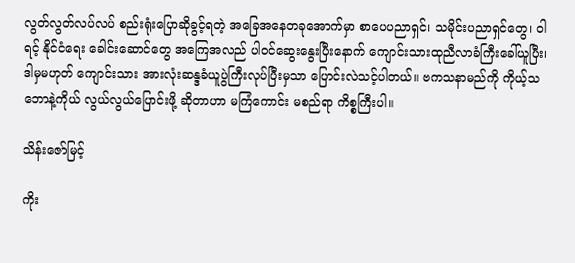လွတ်လွတ်လပ်လပ် စည်းရုံးပြောဆိုခွင့်ရတဲ့ အခြေအနေတခုအောက်မှာ စာပေပညာရှင်၊ သမိုင်းပညာရှင်တွေ၊ ဝါရင့် နိုင်ငံရေး ခေါင်းဆောင်တွေ အကြေအလည် ပါဝင်ဆွေးနွေးပြီးနောက် ကျောင်းသားထုညီလာခံကြီးခေါ်ယူပြီး၊ ဒါမှမဟုတ် ကျောင်းသား အားလုံးဆန္ဒခံယူပွဲကြီးလုပ်ပြီးမှသာ ပြောင်းလဲသင့်ပါတယ်။ ဗကသနာမည်ကို ကိုယ့်သဘောနဲ့ကိုယ် လွယ်လွယ်ပြောင်းဖို့ ဆိုတာဟာ မကြံကောင်း မစည်ရာ ကိစ္စကြီးပါ။

သိန်းဇော်မြင့်

ကိုး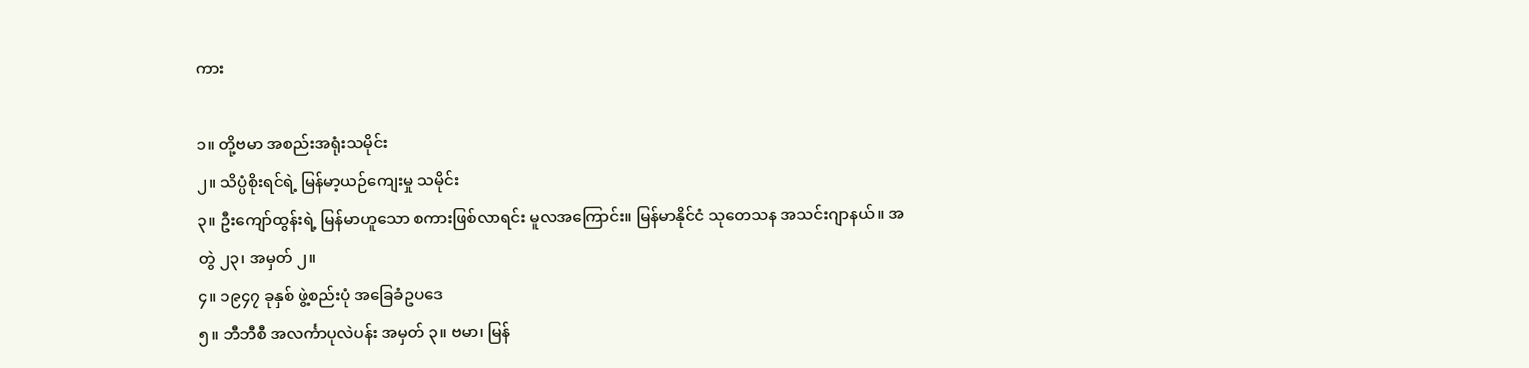ကား

၁။ တို့ဗမာ အစည်းအရုံးသမိုင်း
၂။ သိပ္ပံစိုးရင်ရဲ့ မြန်မာ့ယဉ်ကျေးမှု သမိုင်း
၃။ ဦးကျော်ထွန်းရဲ့ မြန်မာဟူသော စကားဖြစ်လာရင်း မူလအကြောင်း။ မြန်မာနိုင်ငံ သုတေသန အသင်းဂျာနယ်။ အတွဲ ၂၃၊ အမှတ် ၂။
၄။ ၁၉၄၇ ခုနှစ် ဖွဲ့စည်းပုံ အခြေခံဥပဒေ
၅။ ဘီဘီစီ အလင်္ကာပုလဲပန်း အမှတ် ၃။ ဗမာ၊ မြန်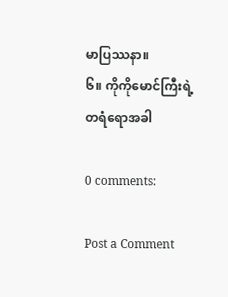မာပြဿနာ။
၆။ ကိုကိုမောင်ကြီးရဲ့ တရံရောအခါ

0 comments:

Post a Comment